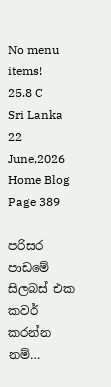No menu items!
25.8 C
Sri Lanka
22 June,2026
Home Blog Page 389

පරිසර පාඩමේ සිලබස් එක කවර් කරන්න නම්…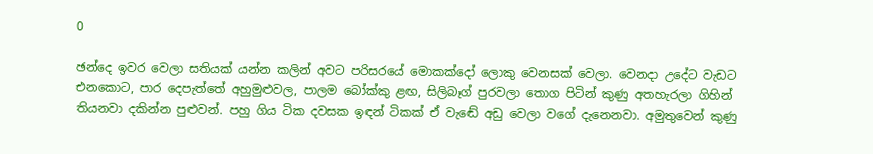0

ඡන්දෙ ඉවර වෙලා සතියක් යන්න කලින් අවට පරිසරයේ මොකක්දෝ ලොකු වෙනසක් වෙලා. වෙනදා උදේට වැඩට එනකොට, පාර දෙපැත්තේ අහුමුළුවල, පාලම බෝක්කු ළඟ, සිලිබෑග් පුරවලා තොග පිටින් කුණු අතහැරලා ගිහින් තියනවා දකින්න පුළුවන්. පහු ගිය ටික දවසක ඉඳන් ටිකක් ඒ වැඬේ අඩු වෙලා වගේ දැනෙනවා. අමුතුවෙන් කුණු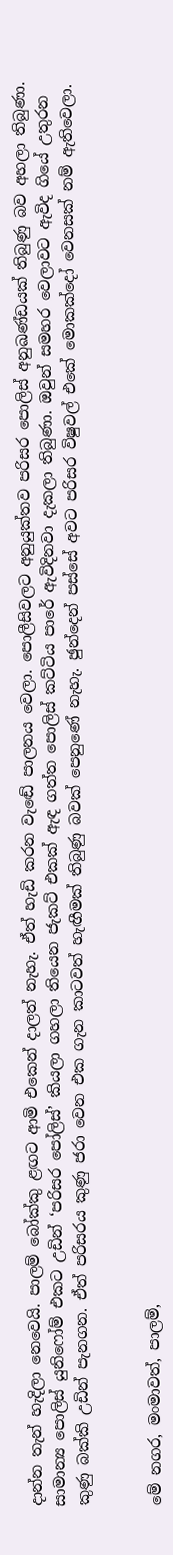දාන්න තැන් හැදිලා නෙවෙයි. පාලම් බෝක්කු ළඟට ආමි එකෙන් දාලත් නැහැ. ඒත් හැඩි කරන වැඬේ පාලනය වෙලා. පොලීසිවලට අනුයුක්තව පරිසර පොලිස් අනුඛණ්ඩයක් තිබුණු බව අහලා තිබුණා. සාමාන්‍ය පොලිස් යුනිෆෝම් එකට උඩින් ‘පරිසර පෝලිස්’ කියලා ගහලා තියෙන ජැකට් එකක් ඇඳ ගත්ත පොලිස් කට්ටිය පාරේ ඇවිදිනවා දැකලා තිබුණා. ඔවුන් සමහර වෙලාවට ඇවිද ගියේ උතුරන කුණු බක්කි උඩින් පැනගන. ඒත් පරිසරය කුණු ජරා වෙන එක ගැන කාටවත් හැඟීමක් තිබුණු බවක් පෙනුණේ නැහැ. ඡුන්දෙන් පස්සේ අවට පරිසර විෂුවල් එකේ මොකක්දෝ වෙනසක් නම් ඇතිවෙලා.


මේ නගර, මංමාවත්, පාලම්,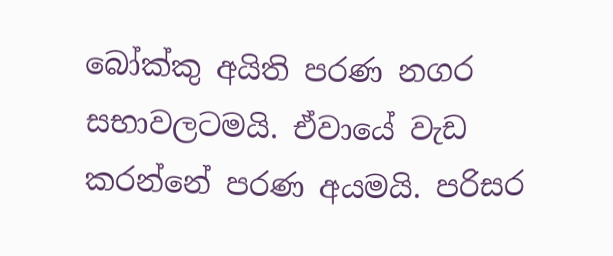බෝක්කු අයිති පරණ නගර සභාවලටමයි. ඒවායේ වැඩ කරන්නේ පරණ අයමයි. පරිසර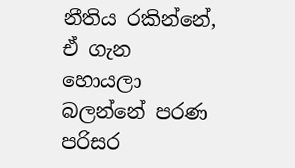නීතිය රකින්නේ, ඒ ගැන හොයලා බලන්නේ පරණ පරිසර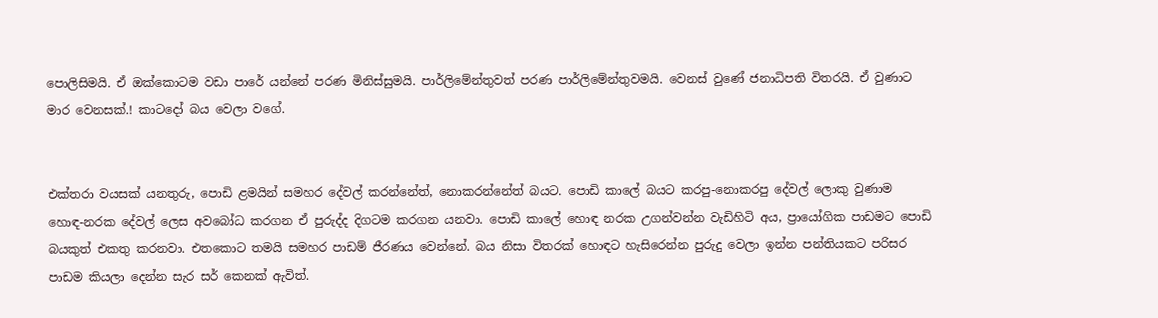පොලිසිමයි. ඒ ඔක්කොටම වඩා පාරේ යන්නේ පරණ මිනිස්සුමයි. පාර්ලිමේන්තුවත් පරණ පාර්ලිමේන්තුවමයි. වෙනස් වුණේ ජනාධිපති විතරයි. ඒ වුණාට මාර වෙනසක්.! කාටදෝ බය වෙලා වගේ.


එක්තරා වයසක් යනතුරු, පොඩි ළමයින් සමහර දේවල් කරන්නේත්, නොකරන්නේත් බයට. පොඩි කාලේ බයට කරපු-නොකරපු දේවල් ලොකු වුණාම හොඳ-නරක දේවල් ලෙස අවබෝධ කරගන ඒ පුරුද්ද දිගටම කරගන යනවා. පොඩි කාලේ හොඳ නරක උගන්වන්න වැඩිහිටි අය, ප්‍රායෝගික පාඩමට පොඩි බයකුත් එකතු කරනවා. එතකොට තමයි සමහර පාඩම් ජීරණය වෙන්නේ. බය නිසා විතරක් හොඳට හැසිරෙන්න පුරුදු වෙලා ඉන්න පන්තියකට පරිසර පාඩම කියලා දෙන්න සැර සර් කෙනක් ඇවිත්.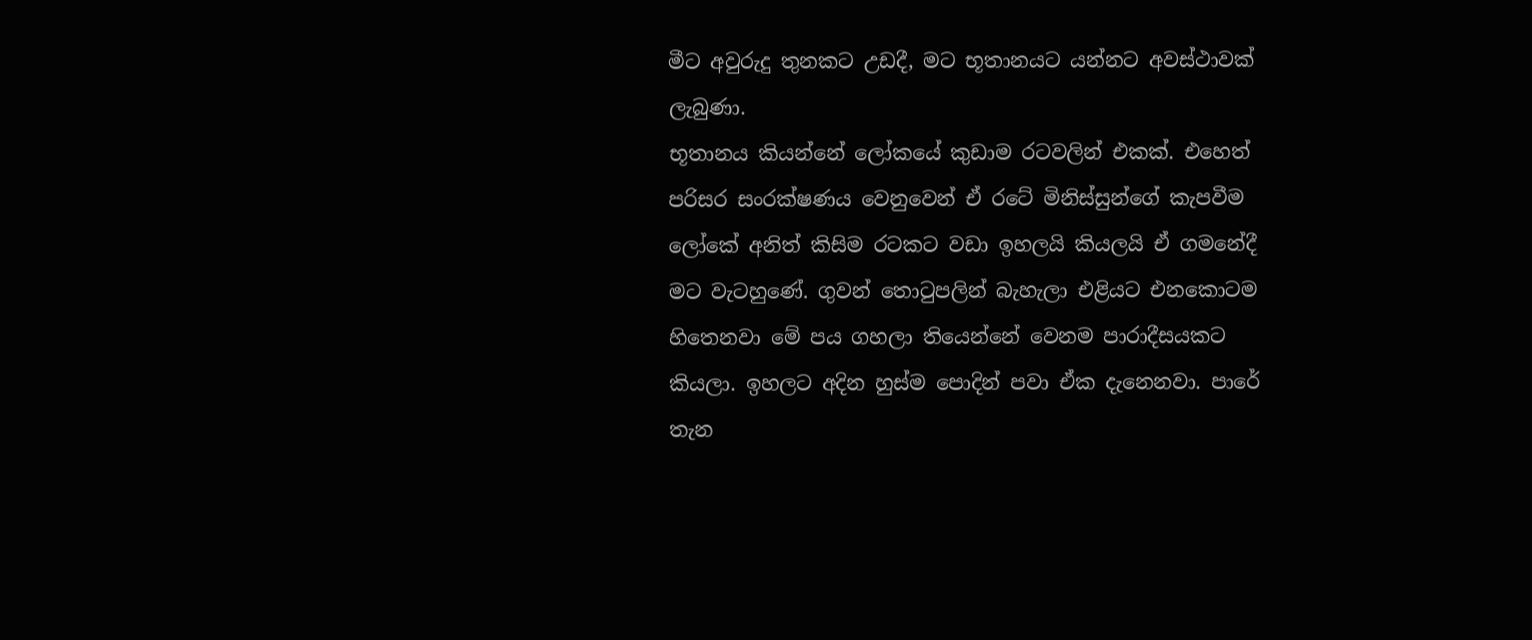මීට අවුරුදු තුනකට උඩදී, මට භූතානයට යන්නට අවස්ථාවක් ලැබුණා.
භූතානය කියන්නේ ලෝකයේ කුඩාම රටවලින් එකක්. එහෙත් පරිසර සංරක්ෂණය වෙනුවෙන් ඒ රටේ මිනිස්සුන්ගේ කැපවීම ලෝකේ අනිත් කිසිම රටකට වඩා ඉහලයි කියලයි ඒ ගමනේදී මට වැටහුණේ. ගුවන් තොටුපලින් බැහැලා එළියට එනකොටම හිතෙනවා මේ පය ගහලා තියෙන්නේ වෙනම පාරාදීසයකට කියලා. ඉහලට අදින හුස්ම පොදින් පවා ඒක දැනෙනවා. පාරේ තැන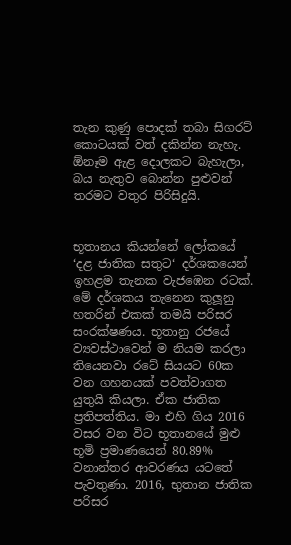තැන කුණු පොදක් තබා සිගරට් කොටයක් වත් දකින්න නැහැ. ඕනෑම ඇළ දොලකට බැහැලා, බය නැතුව බොන්න පුළුවන් තරමට වතුර පිරිසිදුයි.


භූතානය කියන්නේ ලෝකයේ ‘දළ ජාතික සතුට‘ දර්ශකයෙන් ඉහළම තැනක වැජඹෙන රටක්. මේ දර්ශකය තැනෙන කුලූනු හතරින් එකක් තමයි පරිසර සංරක්ෂණය. භූතානු රජයේ ව්‍යවස්ථාවෙන් ම නියම කරලා තියෙනවා රටේ සියයට 60ක වන ගහනයක් පවත්වාගත යුතුයි කියලා. ඒක ජාතික ප්‍රතිපත්තිය. මා එහි ගිය 2016 වසර වන විට භූතානයේ මුළු භූමි ප්‍රමාණයෙන් 80.89% වනාන්තර ආවරණය යටතේ පැවතුණා. 2016, භුතාන ජාතික පරිසර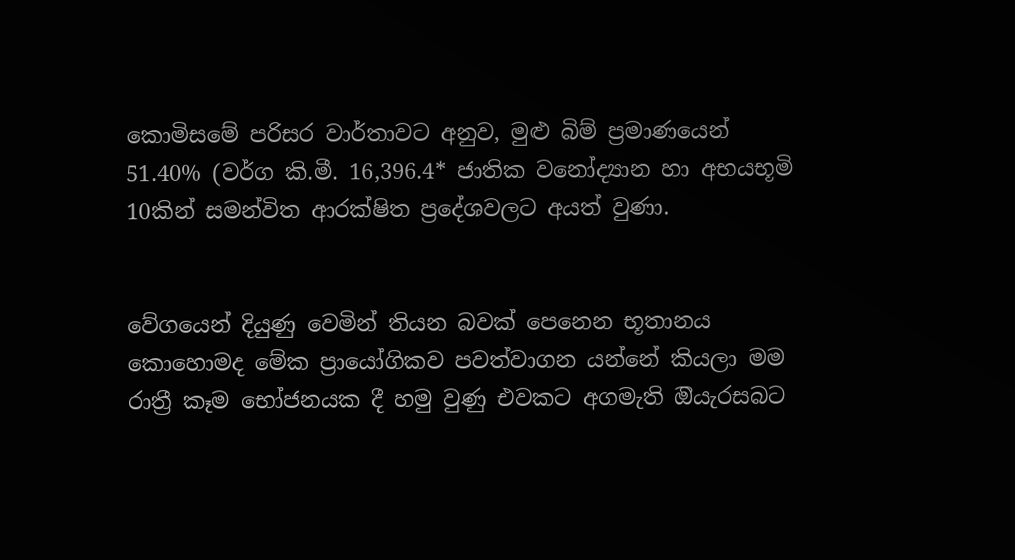කොමිසමේ පරිසර වාර්තාවට අනුව, මුළු බිම් ප්‍රමාණයෙන් 51.40% (වර්ග කි.මී. 16,396.4* ජාතික වනෝද්‍යාන හා අභයභූමි 10කින් සමන්විත ආරක්ෂිත ප්‍රදේශවලට අයත් වුණා.


වේගයෙන් දියුණු වෙමින් තියන බවක් පෙනෙන භූතානය කොහොමද මේක ප්‍රායෝගිකව පවත්වාගන යන්නේ කියලා මම රාත්‍රී කෑම භෝජනයක දී හමු වුණු එවකට අගමැති ඔියැරසබට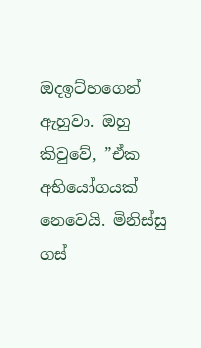ඔදඉට්හගෙන් ඇහුවා. ඔහු කිවුවේ, ”ඒක අභියෝගයක් නෙවෙයි. මිනිස්සු ගස්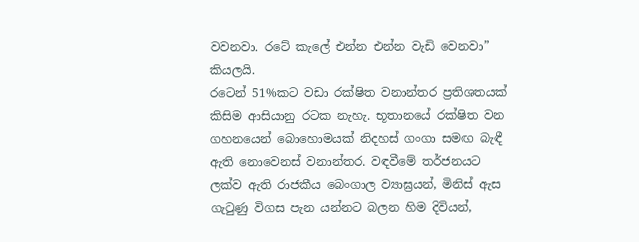වවනවා. රටේ කැලේ එන්න එන්න වැඩි වෙනවා” කියලයි.
රටෙන් 51%කට වඩා රක්ෂිත වනාන්තර ප්‍රතිශතයක් කිසිම ආසියානු රටක නැහැ. භූතානයේ රක්ෂිත වන ගහනයෙන් බොහොමයක් නිදහස් ගංගා සමඟ බැඳී ඇති නොවෙනස් වනාන්තර. වඳවීමේ තර්ජනයට ලක්ව ඇති රාජකීය බෙංගාල ව්‍යාඝ්‍රයන්, මිනිස් ඇස ගැටුණු විගස පැන යන්නට බලන හිම දිවියන්,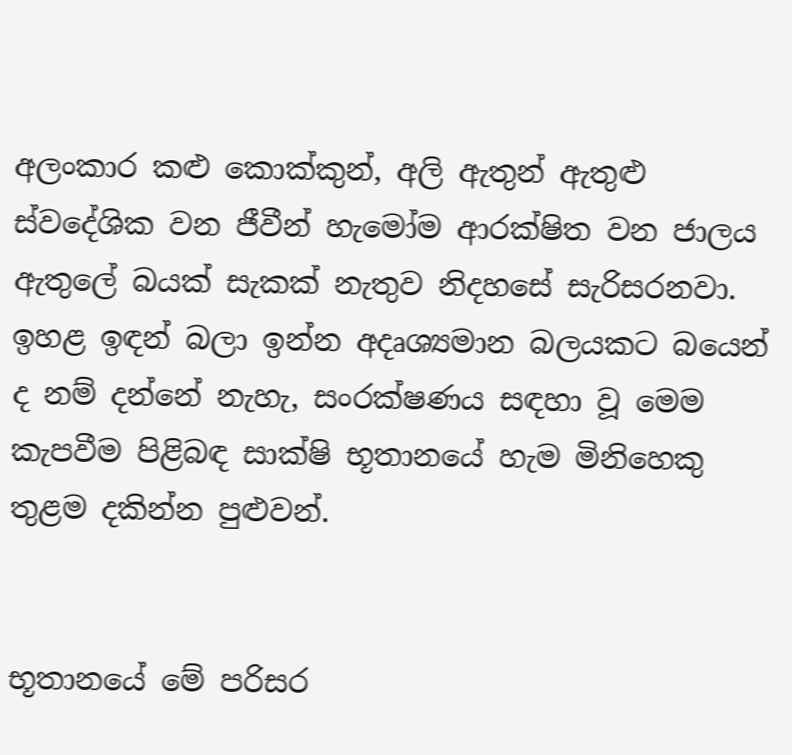අලංකාර කළු කොක්කුන්, අලි ඇතුන් ඇතුළු ස්වදේශික වන ජීවීන් හැමෝම ආරක්ෂිත වන ජාලය ඇතුලේ බයක් සැකක් නැතුව නිදහසේ සැරිසරනවා. ඉහළ ඉඳන් බලා ඉන්න අදෘශ්‍යමාන බලයකට බයෙන් ද නම් දන්නේ නැහැ, සංරක්ෂණය සඳහා වූ මෙම කැපවීම පිළිබඳ සාක්ෂි භූතානයේ හැම මිනිහෙකු තුළම දකින්න පුළුවන්.


භූතානයේ මේ පරිසර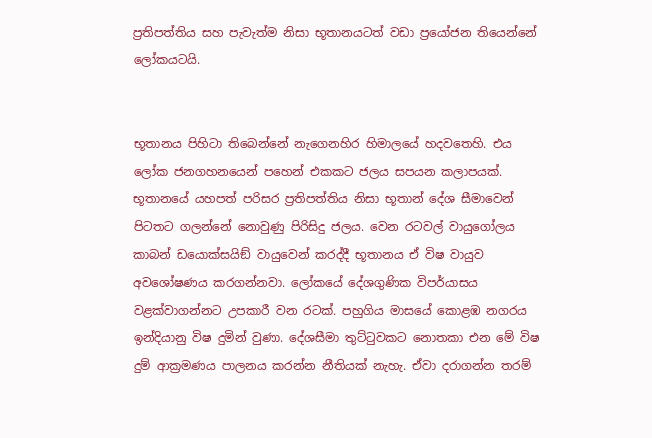ප්‍රතිපත්තිය සහ පැවැත්ම නිසා භූතානයටත් වඩා ප්‍රයෝජන තියෙන්නේ ලෝකයටයි.


භූතානය පිහිටා තිබෙන්නේ නැගෙනහිර හිමාලයේ හදවතෙහි. එය ලෝක ජනගහනයෙන් පහෙන් එකකට ජලය සපයන කලාපයක්. භූතානයේ යහපත් පරිසර ප්‍රතිපත්තිය නිසා භූතාන් දේශ සීමාවෙන් පිටතට ගලන්නේ නොවුණු පිරිසිදු ජලය. වෙන රටවල් වායුගෝලය කාබන් ඩයොක්සයිඞ් වායුවෙන් කරද්දී භූතානය ඒ විෂ වායුව අවශෝෂණය කරගන්නවා. ලෝකයේ දේශගුණික විපර්යාසය වළක්වාගන්නට උපකාරී වන රටක්. පහුගිය මාසයේ කොළඹ නගරය ඉන්දියානු විෂ දුමින් වුණා. දේශසීමා තුට්ටුවකට නොතකා එන මේ විෂ දුම් ආක්‍රමණය පාලනය කරන්න නීතියක් නැහැ. ඒවා දරාගන්න තරම්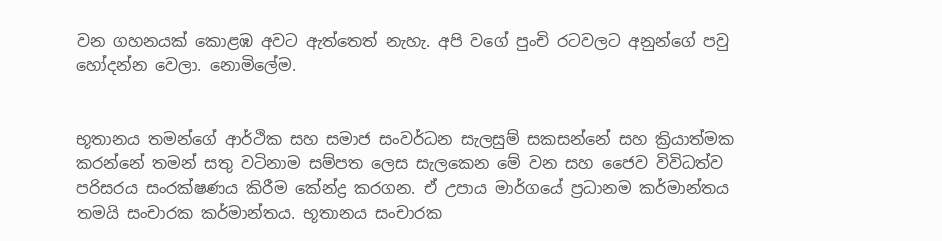වන ගහනයක් කොළඹ අවට ඇත්තෙත් නැහැ. අපි වගේ පුංචි රටවලට අනුන්ගේ පවු හෝදන්න වෙලා. නොමිලේම.


භූතානය තමන්ගේ ආර්ථික සහ සමාජ සංවර්ධන සැලසුම් සකසන්නේ සහ ක්‍රියාත්මක කරන්නේ තමන් සතු වටිනාම සම්පත ලෙස සැලකෙන මේ වන සහ ජෛව විවිධත්ව පරිසරය සංරක්ෂණය කිරීම කේන්ද්‍ර කරගන. ඒ උපාය මාර්ගයේ ප්‍රධානම කර්මාන්තය තමයි සංචාරක කර්මාන්තය. භූතානය සංචාරක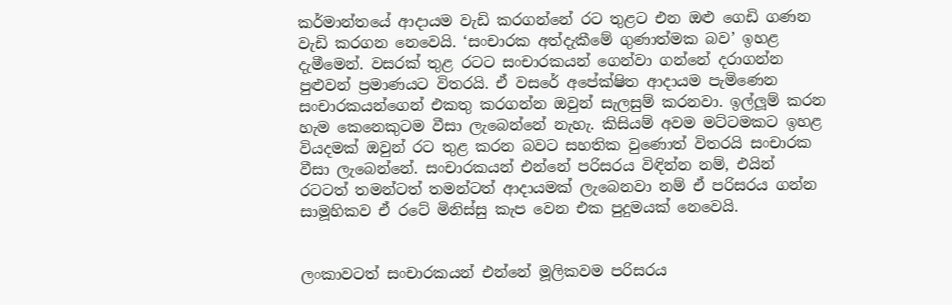කර්මාන්තයේ ආදායම වැඩි කරගන්නේ රට තුළට එන ඔළු ගෙඩි ගණන වැඩි කරගන නෙවෙයි. ‘සංචාරක අත්දැකීමේ ගුණාත්මක බව’ ඉහළ දැමීමෙන්. වසරක් තුළ රටට සංචාරකයන් ගෙන්වා ගන්නේ දරාගන්න පුළුවන් ප්‍රමාණයට විතරයි. ඒ වසරේ අපේක්ෂිත ආදායම පැමිණෙන සංචාරකයන්ගෙන් එකතු කරගන්න ඔවුන් සැලසුම් කරනවා. ඉල්ලූම් කරන හැම කෙනෙකුටම වීසා ලැබෙන්නේ නැහැ. කිසියම් අවම මට්ටමකට ඉහළ වියදමක් ඔවුන් රට තුළ කරන බවට සහතික වුණොත් විතරයි සංචාරක වීසා ලැබෙන්නේ. සංචාරකයන් එන්නේ පරිසරය විඳින්න නම්, එයින් රටටත් තමන්ටත් තමන්ටත් ආදායමක් ලැබෙනවා නම් ඒ පරිසරය ගන්න සාමූහිකව ඒ රටේ මිනිස්සු කැප වෙන එක පුදුමයක් නෙවෙයි.


ලංකාවටත් සංචාරකයන් එන්නේ මූලිකවම පරිසරය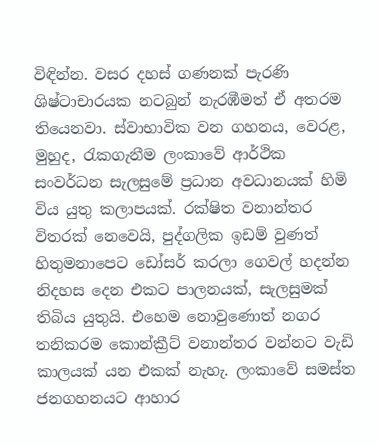විඳින්න. වසර දහස් ගණනක් පැරණි ශිෂ්ටාචාරයක නටබුන් නැරඹීමත් ඒ අතරම තියෙනවා. ස්වාභාවික වන ගහනය, වෙරළ, මුහුද, රැකගැනීම ලංකාවේ ආර්ථික සංවර්ධන සැලසුමේ ප්‍රධාන අවධානයක් හිමි විය යුතු කලාපයක්. රක්ෂිත වනාන්තර විතරක් නෙවෙයි, පුද්ගලික ඉඩම් වුණත් හිතුමනාපෙට ඩෝසර් කරලා ගෙවල් හදන්න නිදහස දෙන එකට පාලනයක්, සැලසුමක් තිබිය යුතුයි. එහෙම නොවුණොත් නගර තනිකරම කොන්ක්‍රීට් වනාන්තර වන්නට වැඩි කාලයක් යන එකක් නැහැ. ලංකාවේ සමස්ත ජනගහනයට ආහාර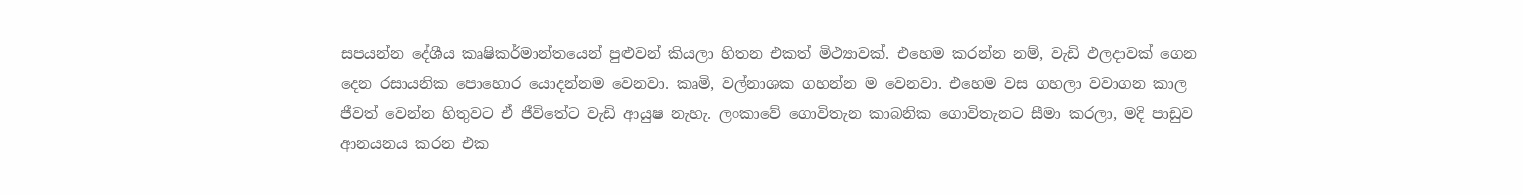සපයන්න දේශීය කෘෂිකර්මාන්තයෙන් පුළුවන් කියලා හිතන එකත් මිථ්‍යාවක්. එහෙම කරන්න නම්, වැඩි ඵලදාවක් ගෙන දෙන රසායනික පොහොර යොදන්නම වෙනවා. කෘමි, වල්නාශක ගහන්න ම වෙනවා. එහෙම වස ගහලා වවාගන කාල ජීවත් වෙන්න හිතුවට ඒ ජීවිතේට වැඩි ආයුෂ නැහැ. ලංකාවේ ගොවිතැන කාබනික ගොවිතැනට සීමා කරලා, මදි පාඩුව ආනයනය කරන එක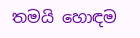තමයි හොඳම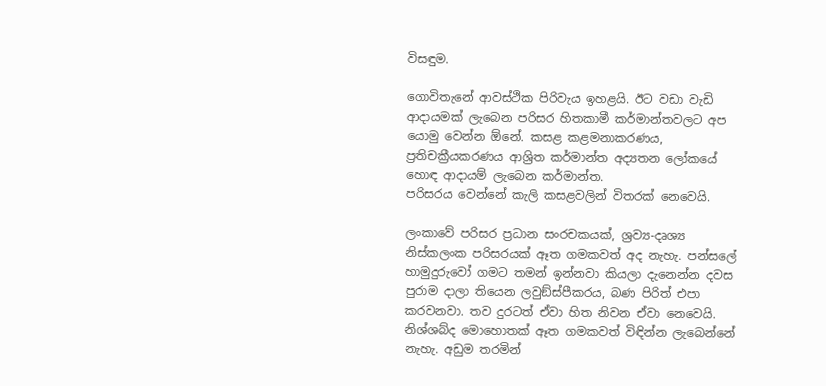විසඳුම.

ගොවිතැනේ ආවස්ථික පිරිවැය ඉහළයි. ඊට වඩා වැඩි ආදායමක් ලැබෙන පරිසර හිතකාමී කර්මාන්තවලට අප යොමු වෙන්න ඕනේ. කසළ කළමනාකරණය, ප්‍රතිචක්‍රීයකරණය ආශ්‍රිත කර්මාන්ත අද්‍යතන ලෝකයේ හොඳ ආදායම් ලැබෙන කර්මාන්ත.
පරිසරය වෙන්නේ කැලි කසළවලින් විතරක් නෙවෙයි.

ලංකාවේ පරිසර ප්‍රධාන සංරචකයක්, ශ්‍රව්‍ය-දෘශ්‍ය නිස්කලංක පරිසරයක් ඈත ගමකවත් අද නැහැ. පන්සලේ හාමුදුරුවෝ ගමට තමන් ඉන්නවා කියලා දැනෙන්න දවස පුරාම දාලා තියෙන ලවුඞ්ස්පීකරය, බණ පිරිත් එපා කරවනවා. තව දුරටත් ඒවා හිත නිවන ඒවා නෙවෙයි. නිශ්ශබ්ද මොහොතක් ඈත ගමකවත් විඳින්න ලැබෙන්නේ නැහැ. අඩුම තරමින්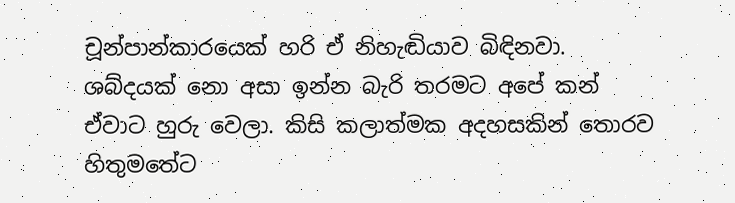චූන්පාන්කාරයෙක් හරි ඒ නිහැඬියාව බිඳිනවා. ශබ්දයක් නො අසා ඉන්න බැරි තරමට අපේ කන් ඒවාට හුරු වෙලා. කිසි කලාත්මක අදහසකින් තොරව හිතුමතේට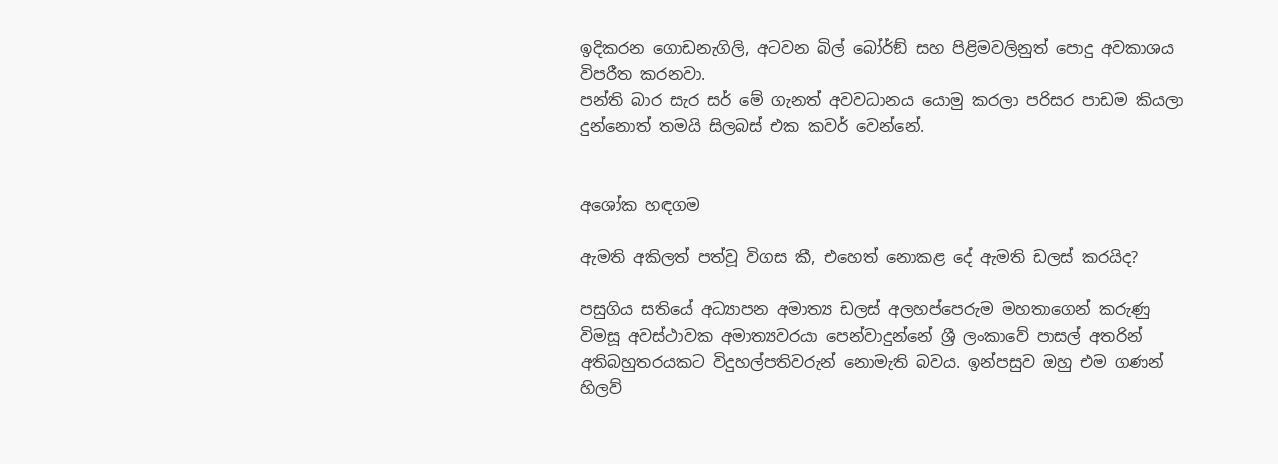ඉදිකරන ගොඩනැගිලි, අටවන බිල් බෝර්ඞ් සහ පිළිමවලිනුත් පොදු අවකාශය විපරීත කරනවා.
පන්ති බාර සැර සර් මේ ගැනත් අවවධානය යොමු කරලා පරිසර පාඩම කියලා දුන්නොත් තමයි සිලබස් එක කවර් වෙන්නේ.


අශෝක හඳගම

ඇමති අකිලත් පත්වූ විගස කී, එහෙත් නොකළ දේ ඇමති ඩලස් කරයිද?

පසුගිය සතියේ අධ්‍යාපන අමාත්‍ය ඩලස් අලහප්පෙරුම මහතාගෙන් කරුණු විමසූ අවස්ථාවක අමාත්‍යවරයා පෙන්වාදුන්නේ ශ්‍රී ලංකාවේ පාසල් අතරින් අතිබහුතරයකට විදුහල්පතිවරුන් නොමැති බවය. ඉන්පසුව ඔහු එම ගණන් හිලව්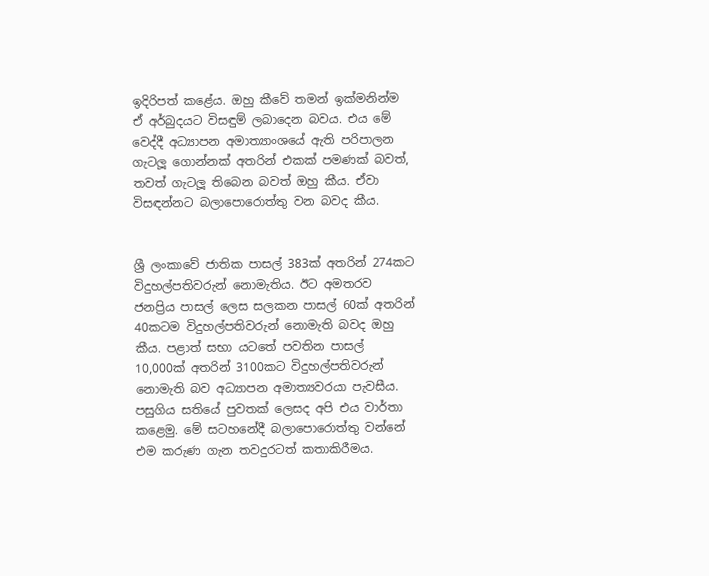ඉදිරිපත් කළේය. ඔහු කීවේ තමන් ඉක්මනින්ම ඒ අර්බුදයට විසඳුම් ලබාදෙන බවය. එය මේ වෙද්දී අධ්‍යාපන අමාත්‍යාංශයේ ඇති පරිපාලන ගැටලූ ගොන්නක් අතරින් එකක් පමණක් බවත්, තවත් ගැටලූ තිබෙන බවත් ඔහු කීය. ඒවා විසඳන්නට බලාපොරොත්තු වන බවද කීය.


ශ්‍රී ලංකාවේ ජාතික පාසල් 383ක් අතරින් 274කට විදුහල්පතිවරුන් නොමැතිය. ඊට අමතරව ජනප්‍රිය පාසල් ලෙස සලකන පාසල් 60ක් අතරින් 40කටම විදුහල්පතිවරුන් නොමැති බවද ඔහු කීය. පළාත් සභා යටතේ පවතින පාසල් 10,000ක් අතරින් 3100කට විදුහල්පතිවරුන් නොමැති බව අධ්‍යාපන අමාත්‍යවරයා පැවසීය. පසුගිය සතියේ පුවතක් ලෙසද අපි එය වාර්තා කළෙමු. මේ සටහනේදී බලාපොරොත්තු වන්නේ එම කරුණ ගැන තවදුරටත් කතාකිරීමය.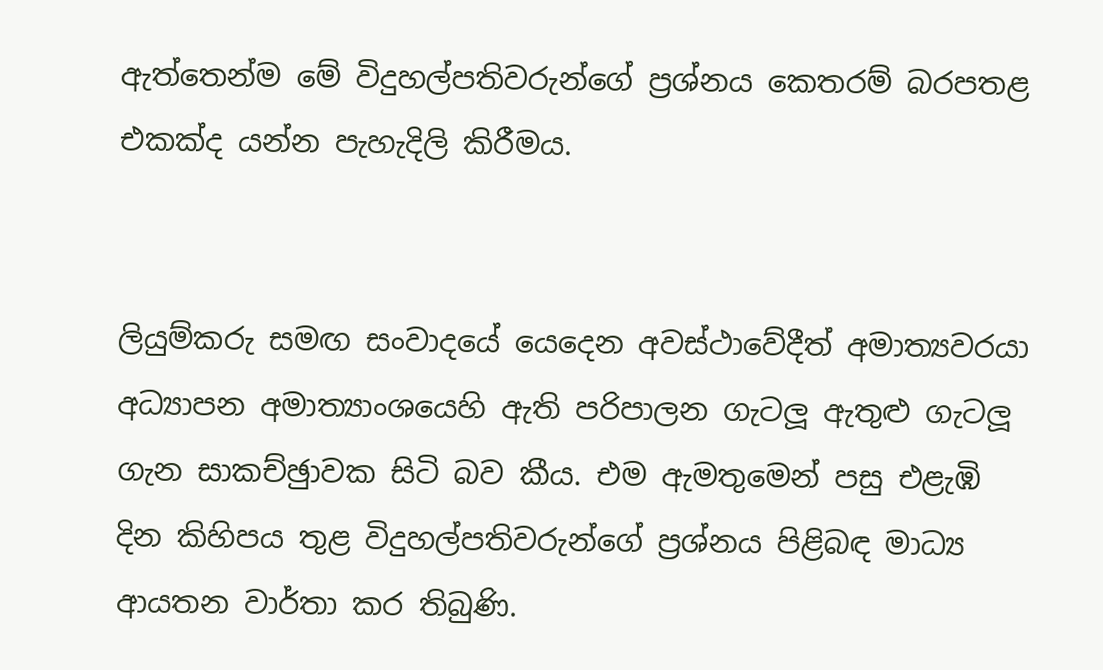ඇත්තෙන්ම මේ විදුහල්පතිවරුන්ගේ ප්‍රශ්නය කෙතරම් බරපතළ එකක්ද යන්න පැහැදිලි කිරීමය.


ලියුම්කරු සමඟ සංවාදයේ යෙදෙන අවස්ථාවේදීත් අමාත්‍යවරයා අධ්‍යාපන අමාත්‍යාංශයෙහි ඇති පරිපාලන ගැටලූ ඇතුළු ගැටලූ ගැන සාකච්ඡුාවක සිටි බව කීය. එම ඇමතුමෙන් පසු එළැඹි දින කිහිපය තුළ විදුහල්පතිවරුන්ගේ ප්‍රශ්නය පිළිබඳ මාධ්‍ය ආයතන වාර්තා කර තිබුණි.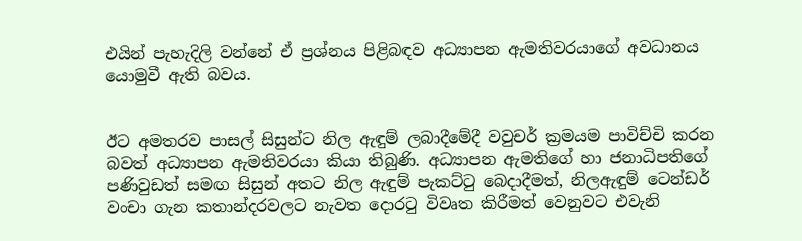එයින් පැහැදිලි වන්නේ ඒ ප්‍රශ්නය පිළිබඳව අධ්‍යාපන ඇමතිවරයාගේ අවධානය යොමුවී ඇති බවය.


ඊට අමතරව පාසල් සිසුන්ට නිල ඇඳුම් ලබාදීමේදී වවුචර් ක්‍රමයම පාවිච්චි කරන බවත් අධ්‍යාපන ඇමතිවරයා කියා තිබුණි. අධ්‍යාපන ඇමතිගේ හා ජනාධිපතිගේ පණිවුඩත් සමඟ සිසුන් අතට නිල ඇඳුම් පැකට්ටු බෙදාදීමත්, නිලඇඳුම් ටෙන්ඩර් වංචා ගැන කතාන්දරවලට නැවත දොරටු විවෘත කිරීමත් වෙනුවට එවැනි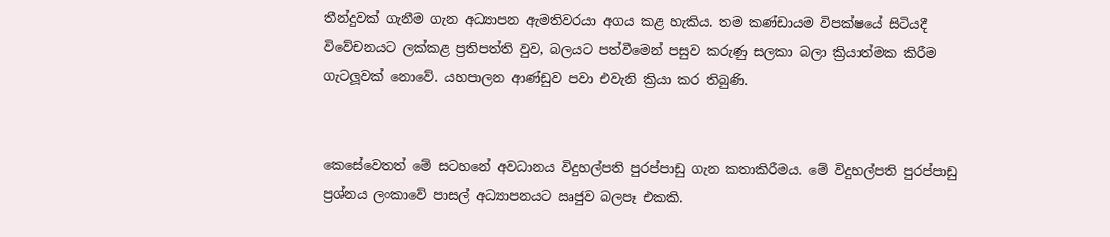තීන්දුවක් ගැනීම ගැන අධ්‍යාපන ඇමතිවරයා අගය කළ හැකිය. තම කණ්ඩායම විපක්ෂයේ සිටියදී විවේචනයට ලක්කළ ප්‍රතිපත්ති වුව, බලයට පත්වීමෙන් පසුව කරුණු සලකා බලා ක්‍රියාත්මක කිරීම ගැටලූවක් නොවේ. යහපාලන ආණ්ඩුව පවා එවැනි ක්‍රියා කර තිබුණි.


කෙසේවෙතත් මේ සටහනේ අවධානය විදුහල්පති පුරප්පාඩු ගැන කතාකිරීමය. මේ විදුහල්පති පුරප්පාඩු ප්‍රශ්නය ලංකාවේ පාසල් අධ්‍යාපනයට ඍජුව බලපෑ එකකි.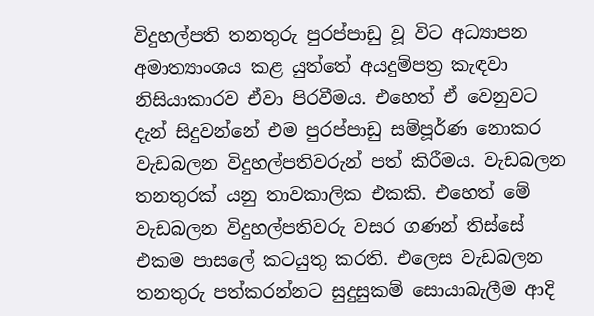විදුහල්පති තනතුරු පුරප්පාඩු වූ විට අධ්‍යාපන අමාත්‍යාංශය කළ යුත්තේ අයදුම්පත්‍ර කැඳවා නිසියාකාරව ඒවා පිරවීමය. එහෙත් ඒ වෙනුවට දැන් සිදුවන්නේ එම පුරප්පාඩු සම්පූර්ණ නොකර වැඩබලන විදුහල්පතිවරුන් පත් කිරීමය. වැඩබලන තනතුරක් යනු තාවකාලික එකකි. එහෙත් මේ වැඩබලන විදුහල්පතිවරු වසර ගණන් තිස්සේ එකම පාසලේ කටයුතු කරති. එලෙස වැඩබලන තනතුරු පත්කරන්නට සුදුසුකම් සොයාබැලීම ආදි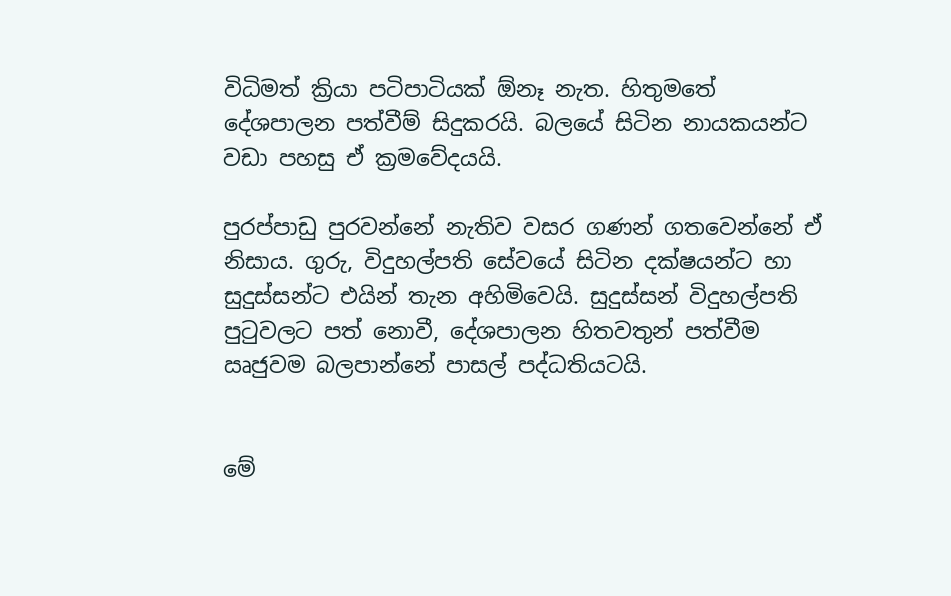විධිමත් ක්‍රියා පටිපාටියක් ඕනෑ නැත. හිතුමතේ දේශපාලන පත්වීම් සිදුකරයි. බලයේ සිටින නායකයන්ට වඩා පහසු ඒ ක්‍රමවේදයයි.

පුරප්පාඩු පුරවන්නේ නැතිව වසර ගණන් ගතවෙන්නේ ඒ නිසාය. ගුරු, විදුහල්පති සේවයේ සිටින දක්ෂයන්ට හා සුදුස්සන්ට එයින් තැන අහිමිවෙයි. සුදුස්සන් විදුහල්පති පුටුවලට පත් නොවී, දේශපාලන හිතවතුන් පත්වීම ඍජුවම බලපාන්නේ පාසල් පද්ධතියටයි.


මේ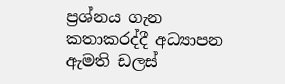ප්‍රශ්නය ගැන කතාකරද්දී අධ්‍යාපන ඇමති ඩලස්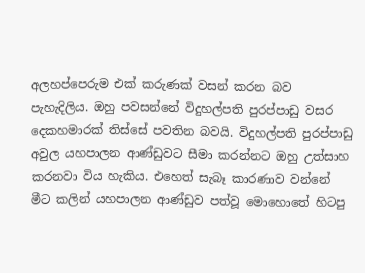අලහප්පෙරුම එක් කරුණක් වසන් කරන බව පැහැදිලිය. ඔහු පවසන්නේ විදුහල්පති පුරප්පාඩු වසර දෙකහමාරක් තිස්සේ පවතින බවයි. විදුහල්පති පුරප්පාඩු අවුල යහපාලන ආණ්ඩුවට සීමා කරන්නට ඔහු උත්සාහ කරනවා විය හැකිය. එහෙත් සැබෑ කාරණාව වන්නේ මීට කලින් යහපාලන ආණ්ඩුව පත්වූ මොහොතේ හිටපු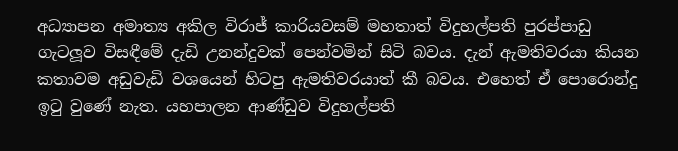අධ්‍යාපන අමාත්‍ය අකිල විරාජ් කාරියවසම් මහතාත් විදුහල්පති පුරප්පාඩු ගැටලූව විසඳීමේ දැඩි උනන්දුවක් පෙන්වමින් සිටි බවය. දැන් ඇමතිවරයා කියන කතාවම අඩුවැඩි වශයෙන් හිටපු ඇමතිවරයාත් කී බවය. එහෙත් ඒ පොරොන්දු ඉටු වුණේ නැත. යහපාලන ආණ්ඩුව විදුහල්පති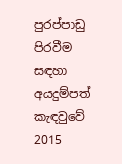පුරප්පාඩු පිරවීම සඳහා අයදුම්පත් කැඳවුවේ 2015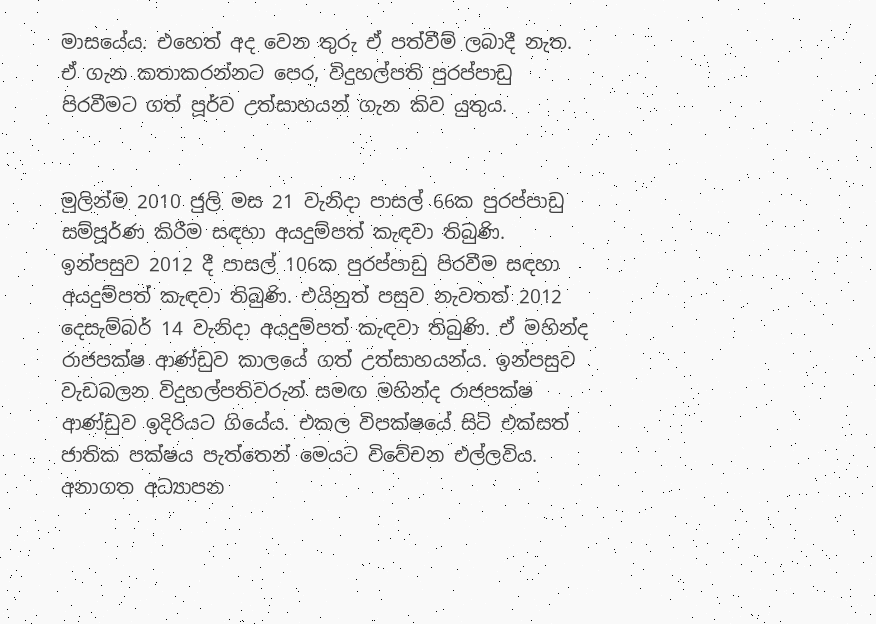මාසයේය. එහෙත් අද වෙන තුරු ඒ පත්වීම් ලබාදී නැත. ඒ ගැන කතාකරන්නට පෙර, විදුහල්පති පුරප්පාඩු පිරවීමට ගත් පූර්ව උත්සාහයන් ගැන කිව යුතුය.


මුලින්ම 2010 ජුලි මස 21 වැනිදා පාසල් 66ක පුරප්පාඩු සම්පූර්ණ කිරීම සඳහා අයදුම්පත් කැඳවා තිබුණි. ඉන්පසුව 2012 දී පාසල් 106ක පුරප්පාඩු පිරවීම සඳහා අයදුම්පත් කැඳවා තිබුණි. එයිනුත් පසුව නැවතත් 2012 දෙසැම්බර් 14 වැනිදා අයදුම්පත් කැඳවා තිබුණි. ඒ මහින්ද රාජපක්ෂ ආණ්ඩුව කාලයේ ගත් උත්සාහයන්ය. ඉන්පසුව වැඩබලන විදුහල්පතිවරුන් සමඟ මහින්ද රාජපක්ෂ ආණ්ඩුව ඉදිරියට ගියේය. එකල විපක්ෂයේ සිටි එක්සත් ජාතික පක්ෂය පැත්තෙන් මෙයට විවේචන එල්ලවිය. අනාගත අධ්‍යාපන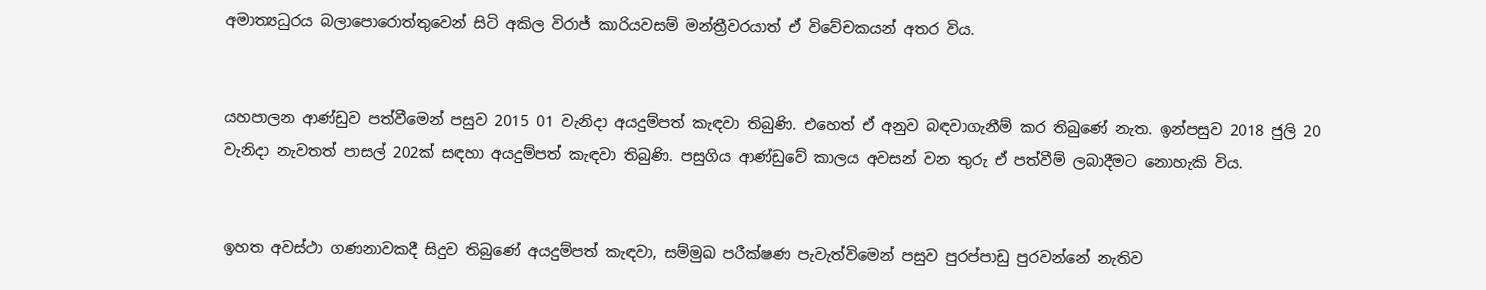අමාත්‍යධුරය බලාපොරොත්තුවෙන් සිටි අකිල විරාජ් කාරියවසම් මන්ත්‍රීවරයාත් ඒ විවේචකයන් අතර විය.


යහපාලන ආණ්ඩුව පත්වීමෙන් පසුව 2015 01 වැනිදා අයදුම්පත් කැඳවා තිබුණි. එහෙත් ඒ අනුව බඳවාගැනීම් කර තිබුණේ නැත. ඉන්පසුව 2018 ජුලි 20 වැනිදා නැවතත් පාසල් 202ක් සඳහා අයදුම්පත් කැඳවා තිබුණි. පසුගිය ආණ්ඩුවේ කාලය අවසන් වන තුරු ඒ පත්වීම් ලබාදීමට නොහැකි විය.


ඉහත අවස්ථා ගණනාවකදී සිදුව තිබුණේ අයදුම්පත් කැඳවා, සම්මුඛ පරීක්ෂණ පැවැත්විමෙන් පසුව පුරප්පාඩු පුරවන්නේ නැතිව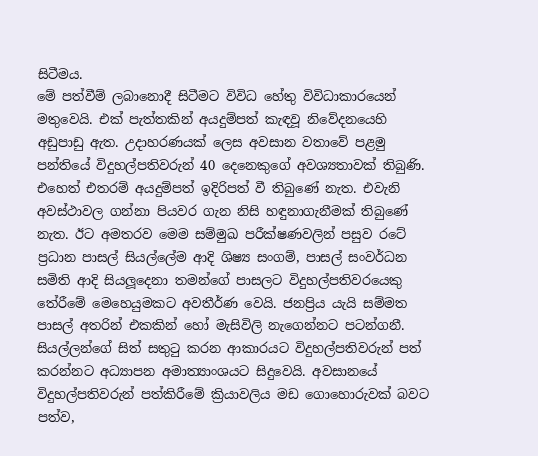සිටීමය.
මේ පත්වීම් ලබානොදී සිටීමට විවිධ හේතු විවිධාකාරයෙන් මතුවෙයි. එක් පැත්තකින් අයදුම්පත් කැඳවූ නිවේදනයෙහි අඩුපාඩු ඇත. උදාහරණයක් ලෙස අවසාන වතාවේ පළමු පන්තියේ විදුහල්පතිවරුන් 40 දෙනෙකුගේ අවශ්‍යතාවක් තිබුණි. එහෙත් එතරම් අයදුම්පත් ඉදිරිපත් වී තිබුණේ නැත. එවැනි අවස්ථාවල ගන්නා පියවර ගැන නිසි හඳුනාගැනීමක් තිබුණේ නැත. ඊට අමතරව මෙම සම්මුඛ පරීක්ෂණවලින් පසුව රටේ ප්‍රධාන පාසල් සියල්ලේම ආදි ශිෂ්‍ය සංගම්, පාසල් සංවර්ධන සමිති ආදි සියලූදෙනා තමන්ගේ පාසලට විදුහල්පතිවරයෙකු තේරීමේ මෙහෙයුමකට අවතීර්ණ වෙයි. ජනප්‍රිය යැයි සම්මත පාසල් අතරින් එකකින් හෝ මැසිවිලි නැගෙන්නට පටන්ගනී. සියල්ලන්ගේ සිත් සතුටු කරන ආකාරයට විදුහල්පතිවරුන් පත් කරන්නට අධ්‍යාපන අමාත්‍යාංශයට සිදුවෙයි. අවසානයේ විදුහල්පතිවරුන් පත්කිරීමේ ක්‍රියාවලිය මඩ ගොහොරුවක් බවට පත්ව,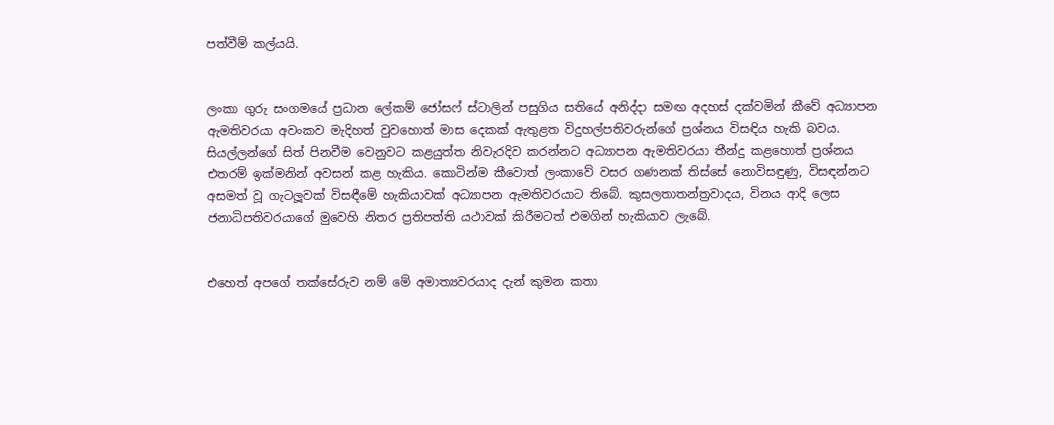පත්වීම් කල්යයි.


ලංකා ගුරු සංගමයේ ප්‍රධාන ලේකම් ජෝසෆ් ස්ටාලින් පසුගිය සතියේ අනිද්දා සමඟ අදහස් දක්වමින් කීවේ අධ්‍යාපන ඇමතිවරයා අවංකව මැදිහත් වුවහොත් මාස දෙකක් ඇතුළත විදුහල්පතිවරුන්ගේ ප්‍රශ්නය විසඳිය හැකි බවය.
සියල්ලන්ගේ සිත් පිනවීම වෙනුවට කළයුත්ත නිවැරදිව කරන්නට අධ්‍යාපන ඇමතිවරයා තීන්දු කළහොත් ප්‍රශ්නය එතරම් ඉක්මනින් අවසන් කළ හැකිය. කොටින්ම කීවොත් ලංකාවේ වසර ගණනක් තිස්සේ නොවිසඳුණු, විසඳන්නට අසමත් වූ ගැටලූවක් විසඳීමේ හැකියාවක් අධ්‍යාපන ඇමතිවරයාට තිබේ. කුසලතාතන්ත්‍රවාදය, විනය ආදි ලෙස ජනාධිපතිවරයාගේ මුවෙහි නිතර ප්‍රතිපත්ති යථාවක් කිරීමටත් එමගින් හැකියාව ලැබේ.


එහෙත් අපගේ තක්සේරුව නම් මේ අමාත්‍යවරයාද දැන් කුමන කතා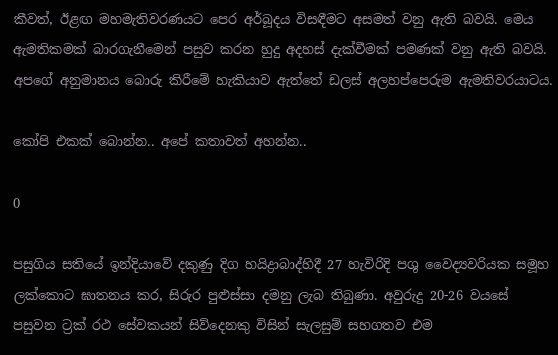කීවත්, ඊළඟ මහමැතිවරණයට පෙර අර්බූදය විසඳීමට අසමත් වනු ඇති බවයි. මෙය ඇමතිකමක් බාරගැනීමෙන් පසුව කරන හුදු අදහස් දැක්වීමක් පමණක් වනු ඇති බවයි. අපගේ අනුමානය බොරු කිරීමේ හැකියාව ඇත්තේ ඩලස් අලහප්පෙරුම ඇමතිවරයාටය.

කෝපි එකක් බොන්න.. අපේ කතාවත් අහන්න..

0

පසුගිය සතියේ ඉන්දියාවේ දකුණු දිග හයිද්‍රාබාද්හිදී 27 හැවිරිදි පශු වෛද්‍යවරියක සමූහ ලක්කොට ඝාතනය කර, සිරුර පුළුස්සා දමනු ලැබ තිබුණා. අවුරුදු 20-26 වයසේ පසුවන ට්‍රක් රථ සේවකයන් සිව්දෙනකු විසින් සැලසුම් සහගතව එම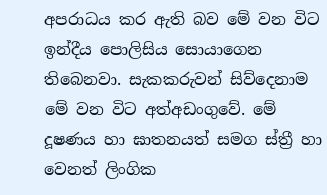අපරාධය කර ඇති බව මේ වන විට ඉන්දීය පොලිසිය සොයාගෙන තිබෙනවා. සැකකරුවන් සිව්දෙනාම මේ වන විට අත්අඩංගුවේ. මේ දූෂණය හා ඝාතනයත් සමග ස්ත්‍රී හා වෙනත් ලිංගික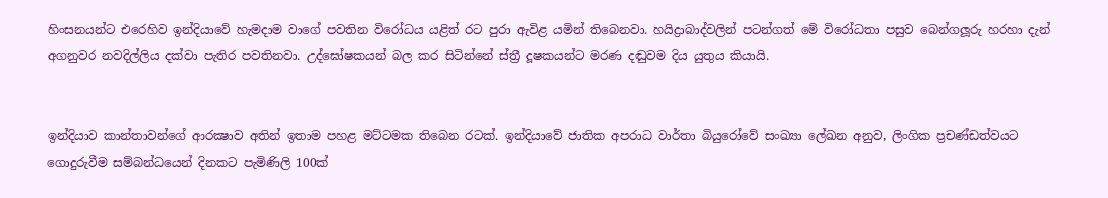හිංසනයන්ට එරෙහිව ඉන්දියාවේ හැමදාම වාගේ පවතින විරෝධය යළිත් රට පුරා ඇවිළ යමින් තිබෙනවා. හයිද්‍රාබාද්වලින් පටන්ගත් මේ විරෝධතා පසුව බෙන්ගලූරු හරහා දැන් අගනුවර නවදිල්ලිය දක්වා පැතිර පවතිනවා. උද්ඝෝෂකයන් බල කර සිටින්නේ ස්ත්‍රී දූෂකයන්ට මරණ දඬුවම දිය යුතුය කියායි.


ඉන්දියාව කාන්තාවන්ගේ ආරක්‍ෂාව අතින් ඉතාම පහළ මට්ටමක තිබෙන රටක්. ඉන්දියාවේ ජාතික අපරාධ වාර්තා බියුරෝවේ සංඛ්‍යා ලේඛන අනුව, ලිංගික ප්‍රචණ්ඩත්වයට ගොදුරුවීම සම්බන්ධයෙන් දිනකට පැමිණිලි 100ක්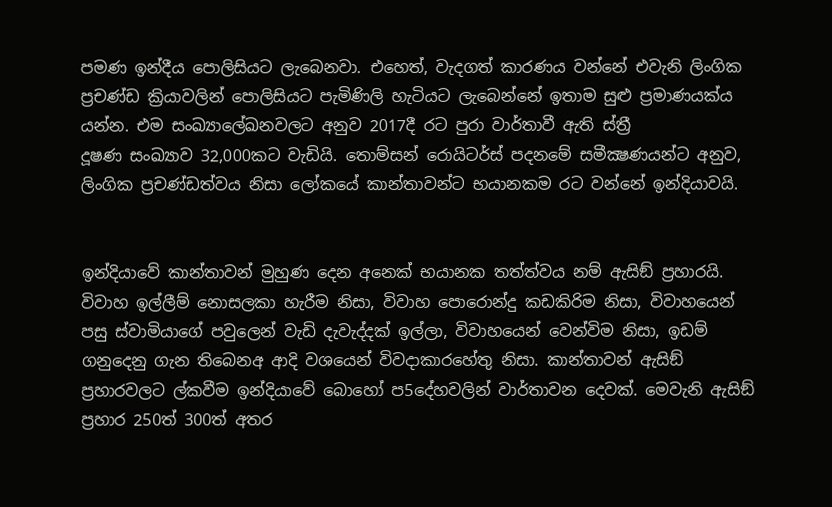පමණ ඉන්දීය පොලිසියට ලැබෙනවා. එහෙත්, වැදගත් කාරණය වන්නේ එවැනි ලිංගික ප්‍රචණ්ඩ ක්‍රියාවලින් පොලිසියට පැමිණිලි හැටියට ලැබෙන්නේ ඉතාම සුළු ප්‍රමාණයක්ය යන්න. එම සංඛ්‍යාලේඛනවලට අනුව 2017දී රට පුරා වාර්තාවී ඇති ස්ත්‍රී
දූෂණ සංඛ්‍යාව 32,000කට වැඩියි. තොම්සන් රොයිටර්ස් පදනමේ සමීක්‍ෂණයන්ට අනුව, ලිංගික ප්‍රචණ්ඩත්වය නිසා ලෝකයේ කාන්තාවන්ට භයානකම රට වන්නේ ඉන්දියාවයි.


ඉන්දියාවේ කාන්තාවන් මුහුණ දෙන අනෙක් භයානක තත්ත්වය නම් ඇසිඞ් ප්‍රහාරයි. විවාහ ඉල්ලීම් නොසලකා හැරීම නිසා, විවාහ පොරොන්දු කඩකිරිම නිසා, විවාහයෙන් පසු ස්වාමියාගේ පවුලෙන් වැඩි දැවැද්දක් ඉල්ලා, විවාහයෙන් වෙන්විම නිසා, ඉඩම් ගනුදෙනු ගැන තිබෙනඅ ආදි වශයෙන් විවදාකාරහේතු නිසා. කාන්තාවන් ඇසිඞ් ප්‍රහාරවලට ල්කවීම ඉන්දියාවේ බොහෝ ප5දේහවලින් වාර්තාවන දෙවක්. මෙවැනි ඇසිඞ් ප්‍රහාර 250ත් 300ත් අතර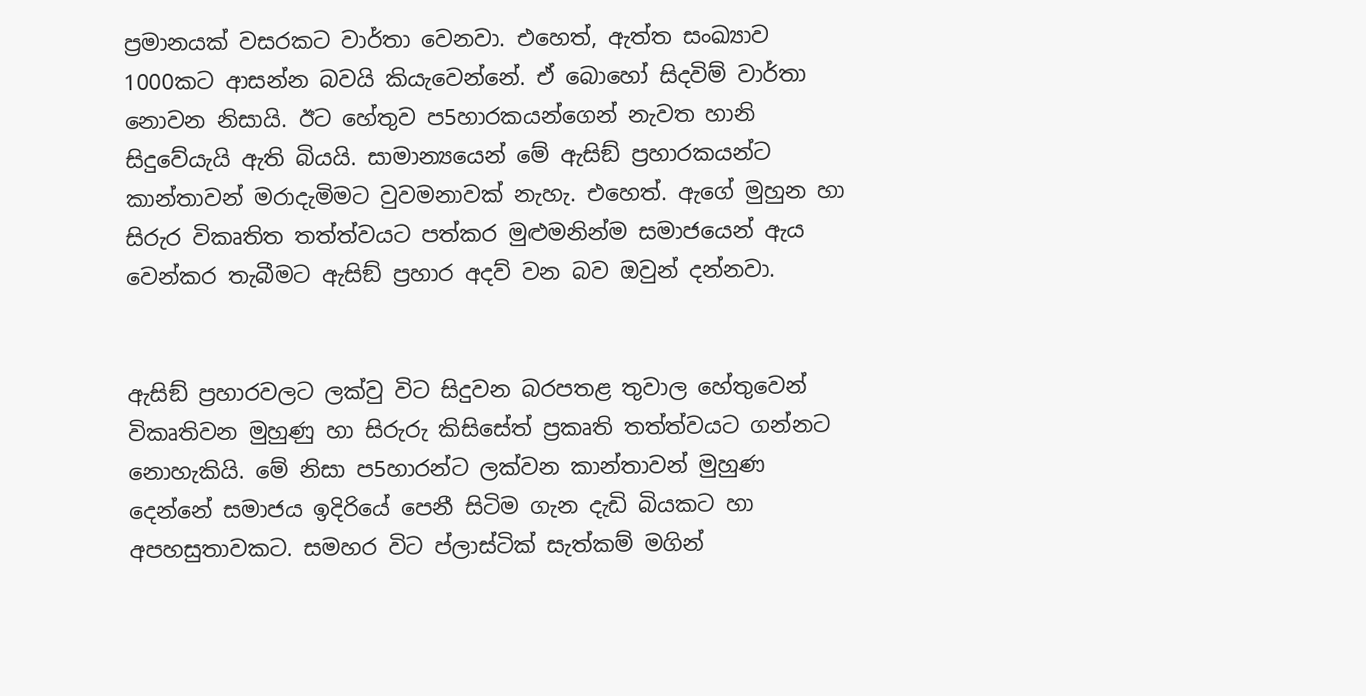ප්‍රමානයක් වසරකට වාර්තා වෙනවා. එහෙත්, ඇත්ත සංඛ්‍යාව 1000කට ආසන්න බවයි කියැවෙන්නේ. ඒ බොහෝ සිදවිම් වාර්තා නොවන නිසායි. ඊට හේතුව ප5හාරකයන්ගෙන් නැවත හානි සිදුවේයැයි ඇති බියයි. සාමාන්‍යයෙන් මේ ඇසිඞ් ප්‍රහාරකයන්ට කාන්තාවන් මරාදැමිමට වුවමනාවක් නැහැ. එහෙත්. ඇගේ මුහුන හා සිරුර විකෘතිත තත්ත්වයට පත්කර මුළුමනින්ම සමාජයෙන් ඇය වෙන්කර තැබීමට ඇසිඞ් ප්‍රහාර අදව් වන බව ඔවුන් දන්නවා.


ඇසිඞ් ප්‍රහාරවලට ලක්වු විට සිදුවන බරපතළ තුවාල හේතුවෙන් විකෘතිවන මුහුණු හා සිරුරු කිසිසේත් ප්‍රකෘති තත්ත්වයට ගන්නට නොහැකියි. මේ නිසා ප5හාරන්ට ලක්වන කාන්තාවන් මුහුණ දෙන්නේ සමාජය ඉදිරියේ පෙනී සිටිම ගැන දැඩි බියකට හා අපහසුතාවකට. සමහර විට ප්ලාස්ටික් සැත්කම් මගින්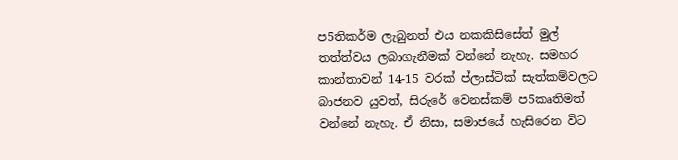ප5තිකර්ම ලැබුනත් එය නකකිසිසේත් මුල් තත්ත්වය ලබාගැනීමක් වන්නේ නැහැ. සමහර කාන්තාවන් 14-15 වරක් ප්ලාස්ටික් සැත්කම්වලට බාජනව යුවත්, සිරුරේ වෙනස්කම් ප5කෘතිමත් වන්නේ නැහැ. ඒ නිසා, සමාජයේ හැසිරෙන විට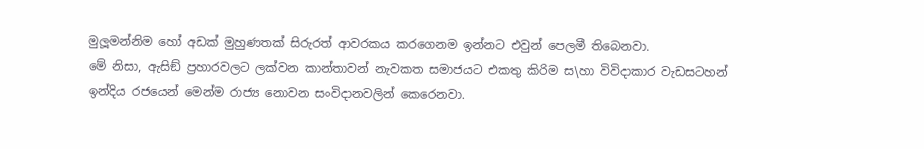මුලූමන්නිම හෝ අඩක් මුහුණතක් සිරුරත් ආවරකය කරගෙනම ඉන්නට එවුන් පෙලමී තිබෙනවා.
මේ නිසා, ඇසිඞ් ප්‍රහාරවලට ලක්වන කාන්තාවන් නැවකත සමාජයට එකතු කිරිම ස\හා විවිදාකාර වැඩසටහන් ඉන්දිය රජයෙන් මෙන්ම රාජ්‍ය නොවන සංවිදානවලින් කෙරෙනවා.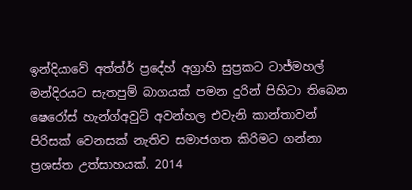ඉන්දියාවේ අත්ත්ර් ප්‍රදේහ් අග්‍රාහි සුප්‍රකට ටාජ්මහල් මන්දිරයට සැතපුම් බාගයක් පමන දුරින් පිහිටා තිබෙන ෂෙරෝස් හැන්ග්අවුට් අවන්හල එවැනි කාන්තාවන් පිරිසක් වෙනසක් නැතිව සමාජගත කිරිමට ගන්නා ප්‍රශස්ත උත්සාහයක්. 2014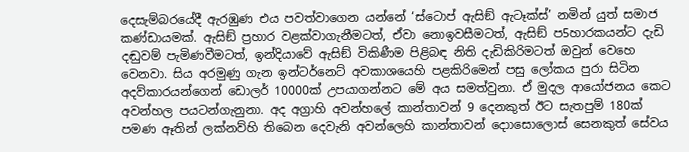දෙසැම්බරයේදී ඇරඹුණ එය පවත්වාගෙන යන්නේ ‘ස්ටොප් ඇසිඞ් ඇටෑක්ස්’ නමින් යුත් සමාජ කණ්ඩායමක්. ඇසිඞ් ප්‍රහාර වළක්වාගැනීමටත්, ඒවා නොඉවසීමටත්, ඇසිඞ් ප5හාරකයන්ට දැඩි දඬුවම් පැමිණවීමටත්, ඉන්දියාවේ ඇසිඞ් විකිණීම පිළිබඳ නිති දැඩිකිරිමටත් ඔවුන් වෙහෙ වෙනවා. සිය අරමුණු ගැන ඉන්ටර්නෙට් අවකාශයෙහි පළකිරිමෙන් පසු ලෝකය පුරා සිටින අදව්කාරයන්ගෙන් ඩොලර් 10000ක් උපයාගන්නට මේ අය සමත්වුනා. ඒ මුදල ආයෝජනය කෙට අවන්හල පයටන්ගැනුනා. අද අග්‍රාහි අවන්හලේ කාන්තාවන් 9 දෙනකුත් ඊට සැතපුම් 180ක් පමණ ඈතින් ලක්නව්හි තිබෙන දෙවැනි අවන්ලෙහි කාන්තාවන් දොාසොලොස් සෙනකුත් සේවය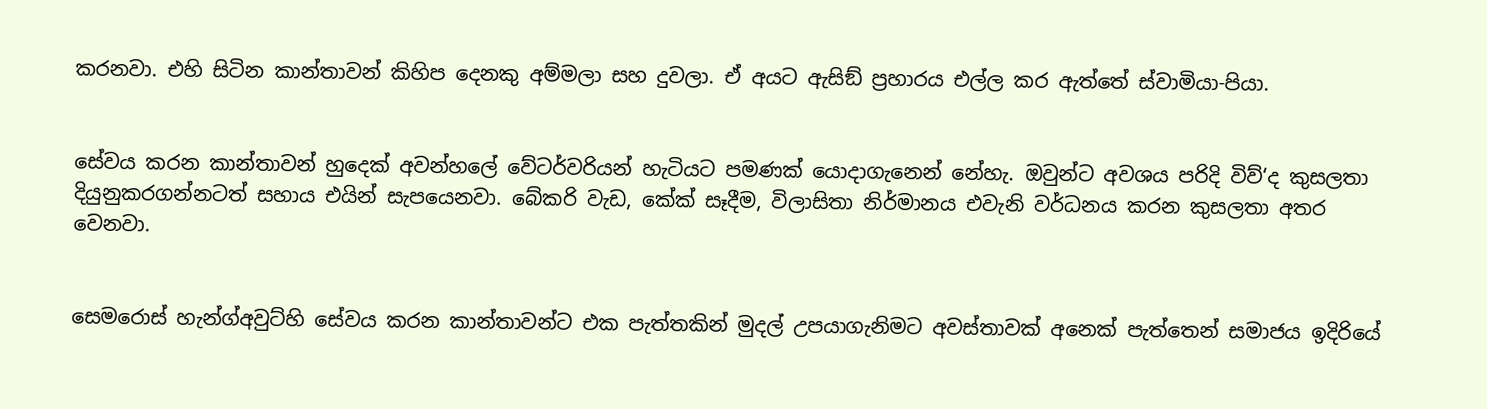කරනවා. එහි සිටින කාන්තාවන් කිහිප දෙනකු අම්මලා සහ දුවලා. ඒ අයට ඇසිඞ් ප්‍රහාරය එල්ල කර ඇත්තේ ස්වාමියා-පියා.


සේවය කරන කාන්තාවන් හුදෙක් අවන්හලේ වේටර්වරියන් හැටියට පමණක් යොදාගැනෙන් නේහැ. ඔවුන්ට අවශය පරිදි විව්‘ද කුසලතා දියුනුකරගන්නටත් සහාය එයින් සැපයෙනවා. බේකරි වැඩ, කේක් සෑදීම, විලාසිතා නිර්මානය එවැනි වර්ධනය කරන කුසලතා අතර වෙනවා.


සෙමරොස් හැන්ග්අවුට්හි සේවය කරන කාන්තාවන්ට එක පැත්තකින් මුදල් උපයාගැනිමට අවස්තාවක් අනෙක් පැත්තෙන් සමාජය ඉදිරියේ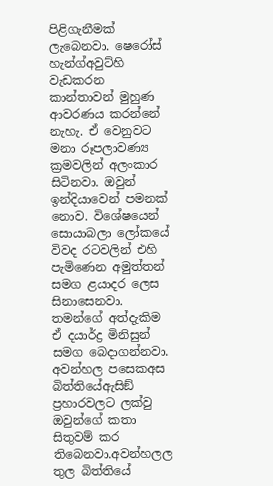පිළිගැනීමක් ලැබෙනවා. ෂෙරෝස් හැන්ග්අවුට්හි වැඩකරන කාන්තාවන් මුහුණ ආවරණය කරන්නේ නැහැ. ඒ වෙනුවට මනා රූපලාවණ්‍ය ක්‍රමවලින් අලංකාර සිටිනවා. ඔවුන් ඉන්දියාවෙන් පමනක් නොව. විශේෂයෙන් සොයාබලා ලෝකයේ විවද රටවලින් එහි පැමිණෙන අමුත්තන් සමග ළයාදර ලෙස සිනාසෙනවා. තමන්ගේ අත්දැකිම ඒ දයාර්ද්‍ර මිනිසුන් සමග බෙදාගන්නවා. අවන්හල පසෙකඅස බිත්තියේඇසිඞ් ප්‍රහාරවලට ලක්වු ඔවුන්ගේ කතා සිතුවම් කර තිබෙනවා.අවන්හලල තුල බිත්තියේ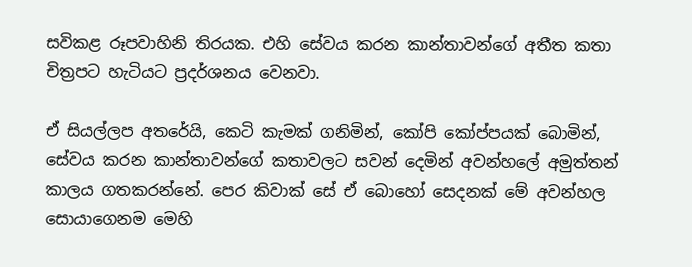සවිකළ රූපවාහිනි තිරයක. එහි සේවය කරන කාන්තාවන්ගේ අතීත කතා චිත්‍රපට හැටියට ප්‍රදර්ශනය වෙනවා.

ඒ සියල්ලප අතරේයි, කෙටි කැමක් ගනිමින්, කෝපි කෝප්පයක් බොමින්, සේවය කරන කාන්තාවන්ගේ කතාවලට සවන් දෙමින් අවන්හලේ අමුත්තන් කාලය ගතකරන්නේ. පෙර කිවාක් සේ ඒ බොහෝ සෙදනක් මේ අවන්හල සොයාගෙනම මෙහි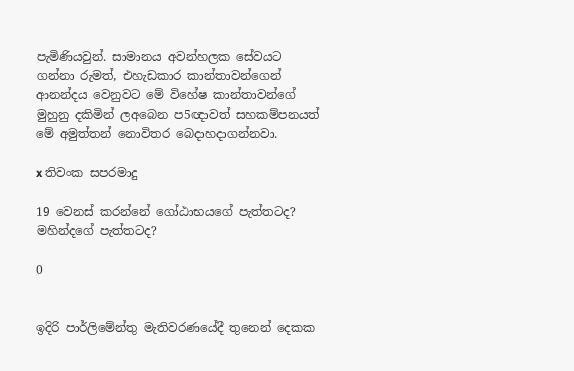පැමිණියවුන්. සාමානය අවන්හලක සේවයට ගන්නා රුමත්, එහැඩකාර කාන්තාවන්ගෙන් ආනන්දය වෙනුවට මේ විහේෂ කාන්තාවන්ගේ මුහුනු දකිමින් ලඅබෙන ප5ඥාවත් සහකම්පනයත් මේ අමුත්තන් නොවිතර බෙදාහදාගන්නවා.

x තිවංක සපරමාදු

19 වෙනස් කරන්නේ ගෝඨාභයගේ පැත්තටද? මහින්දගේ පැත්තටද?

0


ඉදිරි පාර්ලිමේන්තු මැතිවරණයේදී තුනෙන් දෙකක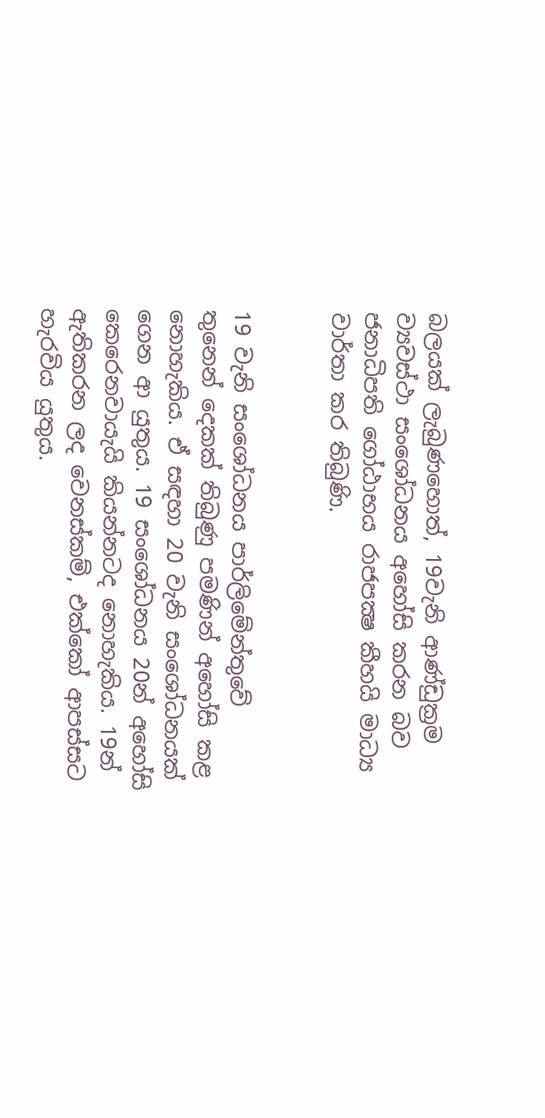බලයක් ලැබුණහොත්, 19වැනි ආණ්ඩුක්‍රම ව්‍යවස්ථා සංශෝධනය අහෝසි කරන බව ජනාධිපති ගෝඨාභය රාජපක්‍ෂ කීහයි මාධ්‍ය වාර්තා කර තිබුණි.


19 වැනි සංශෝධනය පාර්ලිමේන්තුවේ තුනෙන් දෙකක් තිබුණු පමණින් අහෝසි කළ නොහැකිය. ඒ සඳහා 20 වැනි සංශෝධනයක් ගෙන ආ යුතුය. 19 සංශෝධනය 20න් අහෝසි කෙරෙනවායැයි කියන්නටද නොහැකිය. 19න් ඇතිකරන ලද වෙනස්කම්, එක්කෝ ආපස්සට හැරවිය යුතුය.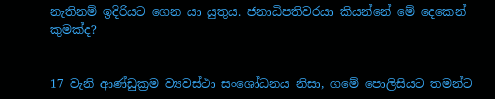නැතිනම් ඉදිරියට ගෙන යා යුතුය. ජනාධිපතිවරයා කියන්නේ මේ දෙකෙන් කුමක්ද?


17 වැනි ආණ්ඩුක්‍රම ව්‍යවස්ථා සංශෝධනය නිසා, ගමේ පොලිසියට තමන්ට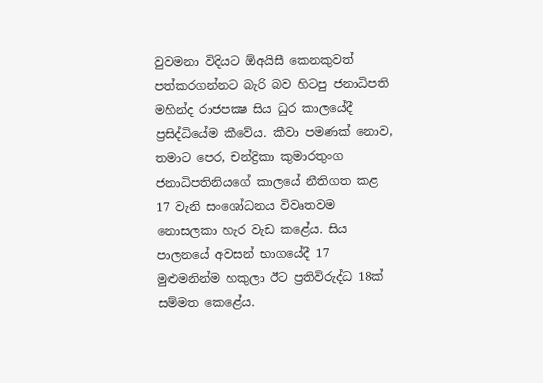වුවමනා විදියට ඕඅයිසී කෙනකුවත් පත්කරගන්නට බැරි බව හිටපු ජනාධිපති මහින්ද රාජපක්‍ෂ සිය ධුර කාලයේදී ප්‍රසිද්ධියේම කීවේය. කීවා පමණක් නොව, තමාට පෙර, චන්ද්‍රිකා කුමාරතුංග ජනාධිපතිනියගේ කාලයේ නීතිගත කළ 17 වැනි සංශෝධනය විවෘතවම නොසලකා හැර වැඩ කළේය. සිය පාලනයේ අවසන් භාගයේදී 17 මුළුමනින්ම හකුලා ඊට ප්‍රතිවිරුද්ධ 18ක් සම්මත කෙළේය.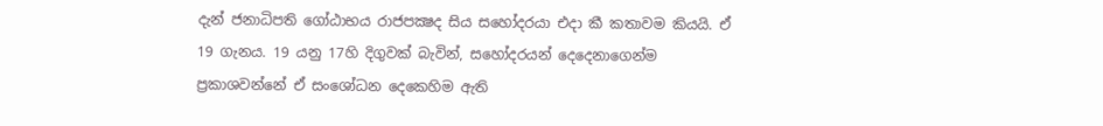දැන් ජනාධිපති ගෝඨාභය රාජපක්‍ෂද සිය සහෝදරයා එදා කී කතාවම කියයි. ඒ 19 ගැනය. 19 යනු 17හි දිගුවක් බැවින්, සහෝදරයන් දෙදෙනාගෙන්ම ප්‍රකාශවන්නේ ඒ සංශෝධන දෙකෙහිම ඇති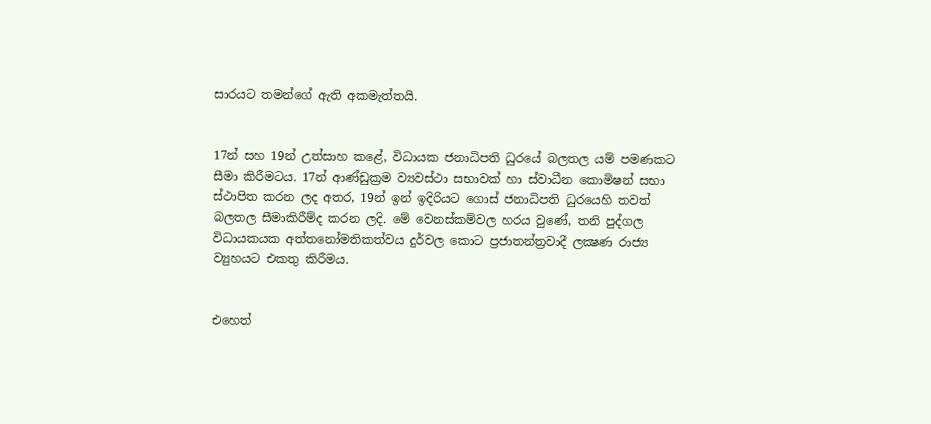සාරයට තමන්ගේ ඇති අකමැත්තයි.


17න් සහ 19න් උත්සාහ කළේ, විධායක ජනාධිපති ධුරයේ බලතල යම් පමණකට සීමා කිරීමටය. 17න් ආණ්ඩුක්‍රම ව්‍යවස්ථා සභාවක් හා ස්වාධීන කොමිෂන් සභා ස්ථාපිත කරන ලද අතර, 19න් ඉන් ඉදිරියට ගොස් ජනාධිපති ධුරයෙහි තවත් බලතල සීමාකිරීම්ද කරන ලදි. මේ වෙනස්කම්වල හරය වුණේ, තනි පුද්ගල විධායකයක අත්තනෝමතිකත්වය දුර්වල කොට ප්‍රජාතන්ත්‍රවාදී ලක්‍ෂණ රාජ්‍ය ව්‍යුහයට එකතු කිරීමය.


එහෙත්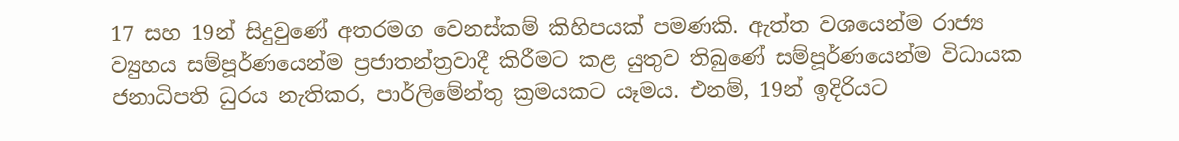17 සහ 19න් සිදුවුණේ අතරමග වෙනස්කම් කිහිපයක් පමණකි. ඇත්ත වශයෙන්ම රාජ්‍ය ව්‍යුහය සම්පූර්ණයෙන්ම ප්‍රජාතන්ත්‍රවාදී කිරීමට කළ යුතුව තිබුණේ සම්පූර්ණයෙන්ම විධායක ජනාධිපති ධුරය නැතිකර, පාර්ලිමේන්තු ක්‍රමයකට යෑමය. එනම්, 19න් ඉදිරියට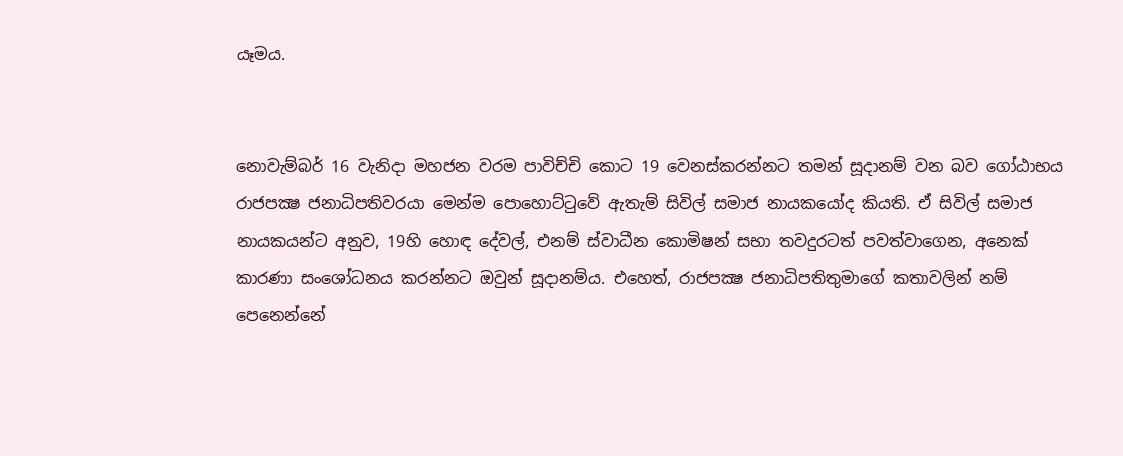යෑමය.


නොවැම්බර් 16 වැනිදා මහජන වරම පාවිච්චි කොට 19 වෙනස්කරන්නට තමන් සූදානම් වන බව ගෝඨාභය රාජපක්‍ෂ ජනාධිපතිවරයා මෙන්ම පොහොට්ටුවේ ඇතැම් සිවිල් සමාජ නායකයෝද කියති. ඒ සිවිල් සමාජ නායකයන්ට අනුව, 19හි හොඳ දේවල්, එනම් ස්වාධීන කොමිෂන් සභා තවදුරටත් පවත්වාගෙන, අනෙක් කාරණා සංශෝධනය කරන්නට ඔවුන් සූදානම්ය. එහෙත්, රාජපක්‍ෂ ජනාධිපතිතුමාගේ කතාවලින් නම් පෙනෙන්නේ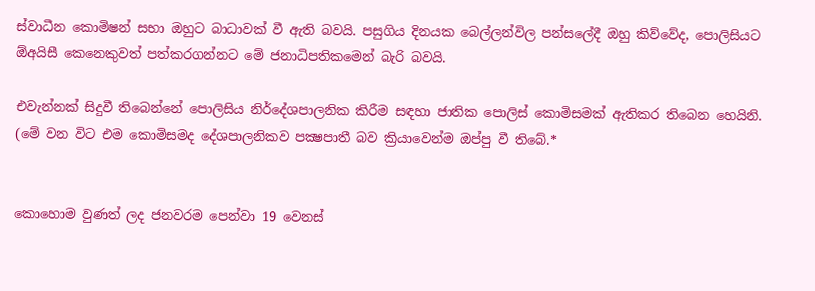ස්වාධීන කොමිෂන් සභා ඔහුට බාධාවක් වී ඇති බවයි. පසුගිය දිනයක බෙල්ලන්විල පන්සලේදී ඔහු කිව්වේද, පොලිසියට ඕඅයිසී කෙනෙකුවත් පත්කරගන්නට මේ ජනාධිපතිකමෙන් බැරි බවයි.

එවැන්නක් සිදුවී තිබෙන්නේ පොලිසිය නිර්දේශපාලනික කිරීම සඳහා ජාතික පොලිස් කොමිසමක් ඇතිකර තිබෙන හෙයිනි. (මේ වන විට එම කොමිසමද දේශපාලනිකව පක්‍ෂපාතී බව ක්‍රියාවෙන්ම ඔප්පු වී තිබේ.*


කොහොම වුණත් ලද ජනවරම පෙන්වා 19 වෙනස්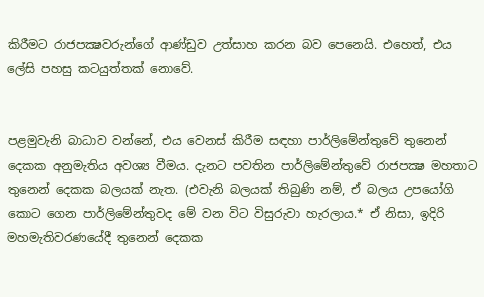කිරීමට රාජපක්‍ෂවරුන්ගේ ආණ්ඩුව උත්සාහ කරන බව පෙනෙයි. එහෙත්, එය ලේසි පහසු කටයුත්තක් නොවේ.


පළමුවැනි බාධාව වන්නේ, එය වෙනස් කිරීම සඳහා පාර්ලිමේන්තුවේ තුනෙන් දෙකක අනුමැතිය අවශ්‍ය වීමය. දැනට පවතින පාර්ලිමේන්තුවේ රාජපක්‍ෂ මහතාට තුනෙන් දෙකක බලයක් නැත. (එවැනි බලයක් තිබුණි නම්, ඒ බලය උපයෝගි කොට ගෙන පාර්ලිමේන්තුවද මේ වන විට විසුරුවා හැරලාය.* ඒ නිසා, ඉදිරි මහමැතිවරණයේදී තුනෙන් දෙකක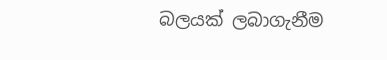බලයක් ලබාගැනීම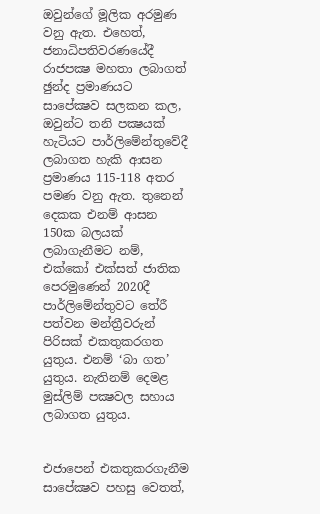ඔවුන්ගේ මූලික අරමුණ වනු ඇත. එහෙත්, ජනාධිපතිවරණයේදී රාජපක්‍ෂ මහතා ලබාගත් ඡුන්ද ප්‍රමාණයට සාපේක්‍ෂව සලකන කල, ඔවුන්ට තනි පක්‍ෂයක් හැටියට පාර්ලිමේන්තුවේදී ලබාගත හැකි ආසන ප්‍රමාණය 115-118 අතර පමණ වනු ඇත. තුනෙන් දෙකක එනම් ආසන 150ක බලයක් ලබාගැනීමට නම්, එක්කෝ එක්සත් ජාතික පෙරමුණෙන් 2020දී පාර්ලිමේන්තුවට තේරී පත්වන මන්ත්‍රීවරුන් පිරිසක් එකතුකරගත යුතුය. එනම් ‘බා ගත’ යුතුය. නැතිනම් දෙමළ මුස්ලිම් පක්‍ෂවල සහාය ලබාගත යුතුය.


එජාපෙන් එකතුකරගැනීම සාපේක්‍ෂව පහසු වෙතත්,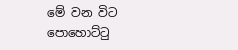මේ වන විට පොහොට්ටු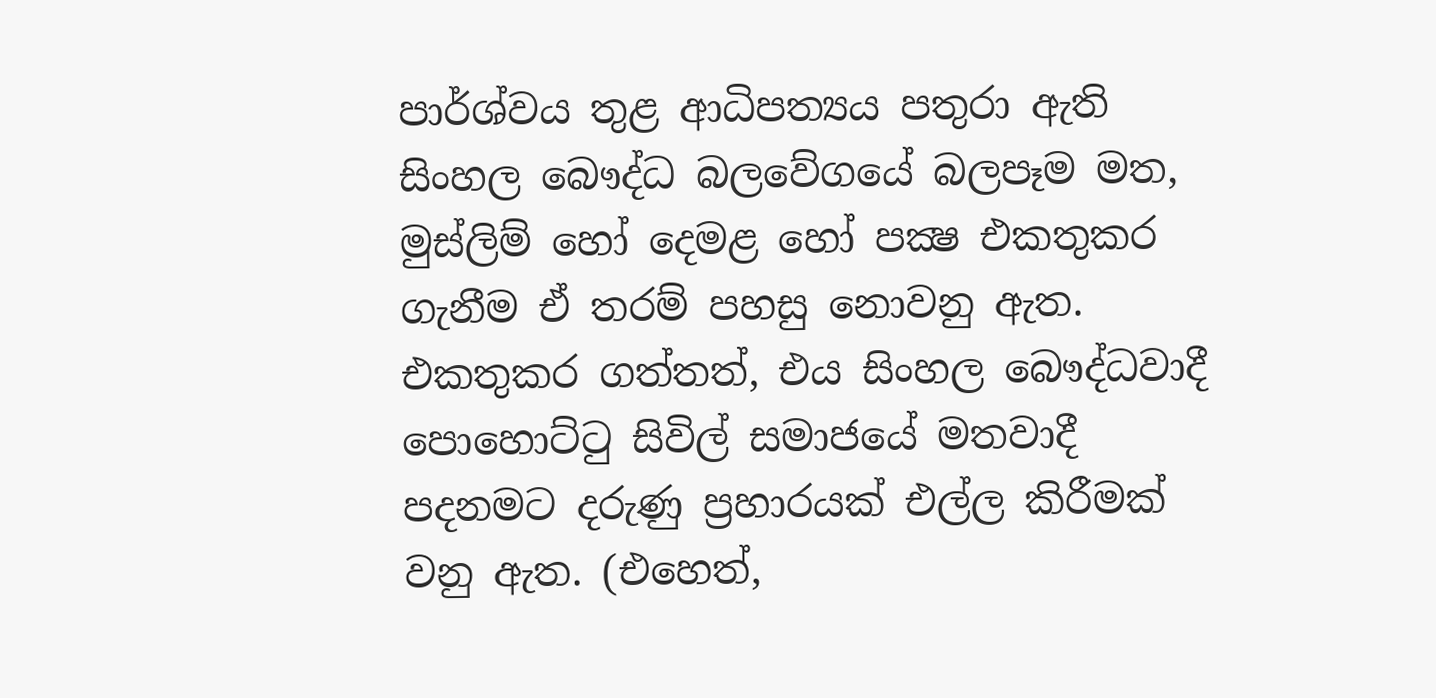පාර්ශ්වය තුළ ආධිපත්‍යය පතුරා ඇති සිංහල බෞද්ධ බලවේගයේ බලපෑම මත, මුස්ලිම් හෝ දෙමළ හෝ පක්‍ෂ එකතුකර ගැනීම ඒ තරම් පහසු නොවනු ඇත. එකතුකර ගත්තත්, එය සිංහල බෞද්ධවාදී පොහොට්ටු සිවිල් සමාජයේ මතවාදී පදනමට දරුණු ප්‍රහාරයක් එල්ල කිරීමක් වනු ඇත. (එහෙත්,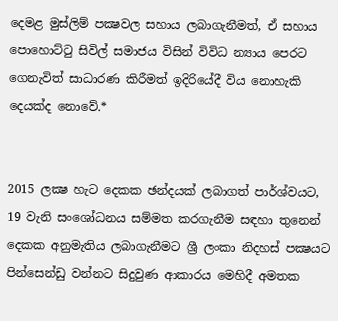දෙමළ මුස්ලිම් පක්‍ෂවල සහාය ලබාගැනීමත්, ඒ සහාය පොහොට්ටු සිවිල් සමාජය විසින් විවිධ න්‍යාය පෙරට ගෙනැවිත් සාධාරණ කිරීමත් ඉදිරියේදී විය නොහැකි දෙයක්ද නොවේ.*


2015 ලක්‍ෂ හැට දෙකක ඡන්දයක් ලබාගත් පාර්ශ්වයට, 19 වැනි සංශෝධනය සම්මත කරගැනීම සඳහා තුනෙන් දෙකක අනුමැතිය ලබාගැනීමට ශ්‍රී ලංකා නිදහස් පක්‍ෂයට පින්සෙන්ඩු වන්නට සිදුවුණ ආකාරය මෙහිදී අමතක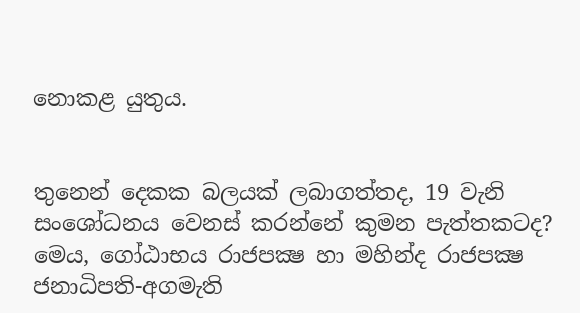නොකළ යුතුය.


තුනෙන් දෙකක බලයක් ලබාගත්තද, 19 වැනි සංශෝධනය වෙනස් කරන්නේ කුමන පැත්තකටද? මෙය, ගෝඨාභය රාජපක්‍ෂ හා මහින්ද රාජපක්‍ෂ ජනාධිපති-අගමැති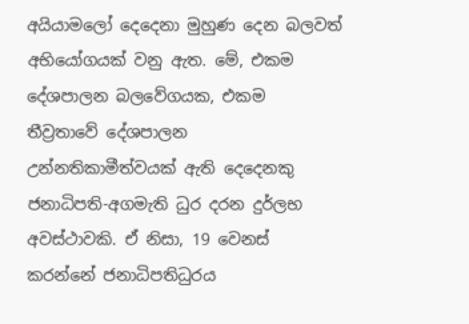අයියාමලෝ දෙදෙනා මුහුණ දෙන බලවත් අභියෝගයක් වනු ඇත. මේ, එකම දේශපාලන බලවේගයක, එකම තීව්‍රතාවේ දේශපාලන උන්නතිකාමීත්වයක් ඇති දෙදෙනකු ජනාධිපති-අගමැති ධුර දරන දුර්ලභ අවස්ථාවකි. ඒ නිසා, 19 වෙනස් කරන්නේ ජනාධිපතිධුරය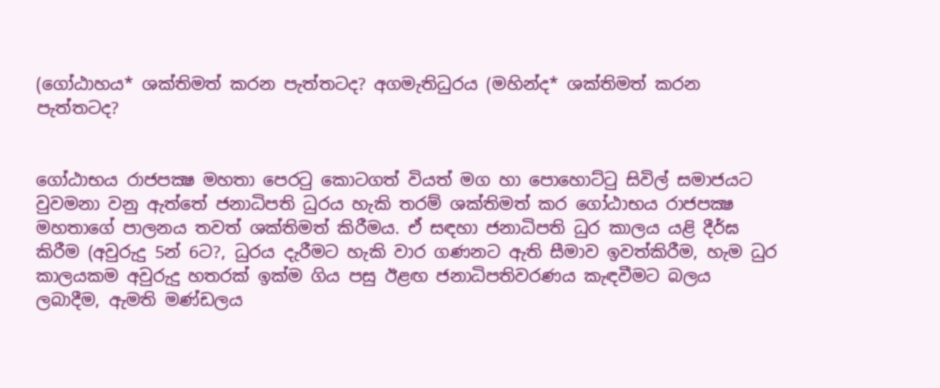(ගෝඨාහය* ශක්තිමත් කරන පැත්තටද? අගමැතිධුරය (මහින්ද* ශක්තිමත් කරන පැත්තටද?


ගෝඨාභය රාජපක්‍ෂ මහතා පෙරටු කොටගත් වියත් මග හා පොහොට්ටු සිවිල් සමාජයට වුවමනා වනු ඇත්තේ ජනාධිපති ධුරය හැකි තරම් ශක්තිමත් කර ගෝඨාභය රාජපක්‍ෂ මහතාගේ පාලනය තවත් ශක්තිමත් කිරීමය. ඒ සඳහා ජනාධිපති ධුර කාලය යළි දීර්ඝ කිරීම (අවුරුදු 5න් 6ට?, ධුරය දැරීමට හැකි වාර ගණනට ඇති සීමාව ඉවත්කිරීම, හැම ධුර කාලයකම අවුරුදු හතරක් ඉක්ම ගිය පසු ඊළඟ ජනාධිපතිවරණය කැඳවීමට බලය ලබාදීම, ඇමති මණ්ඩලය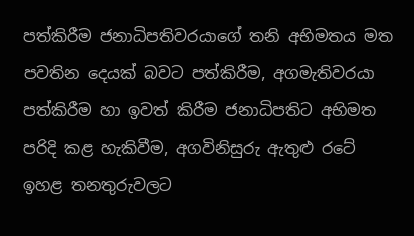පත්කිරීම ජනාධිපතිවරයාගේ තනි අභිමතය මත පවතින දෙයක් බවට පත්කිරීම, අගමැතිවරයා පත්කිරීම හා ඉවත් කිරීම ජනාධිපතිට අභිමත පරිදි කළ හැකිවීම, අගවිනිසුරු ඇතුළු රටේ ඉහළ තනතුරුවලට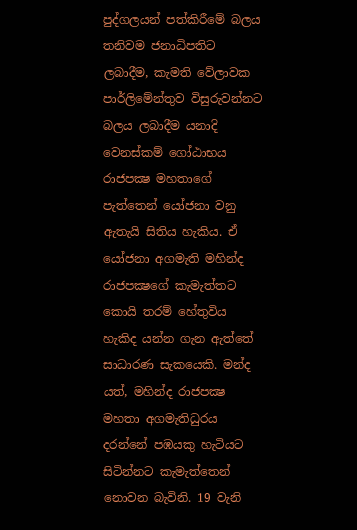පුද්ගලයන් පත්කිරීමේ බලය තනිවම ජනාධිපතිට ලබාදීම, කැමති වේලාවක පාර්ලිමේන්තුව විසුරුවන්නට බලය ලබාදීම යනාදි වෙනස්කම් ගෝඨාභය රාජපක්‍ෂ මහතාගේ පැත්තෙන් යෝජනා වනු ඇතැයි සිතිය හැකිය. ඒ යෝජනා අගමැති මහින්ද රාජපක්‍ෂගේ කැමැත්තට කොයි තරම් හේතුවිය හැකිද යන්න ගැන ඇත්තේ සාධාරණ සැකයෙකි. මන්ද යත්, මහින්ද රාජපක්‍ෂ මහතා අගමැතිධුරය දරන්නේ පඹයකු හැටියට සිටින්නට කැමැත්තෙන් නොවන බැවිනි. 19 වැනි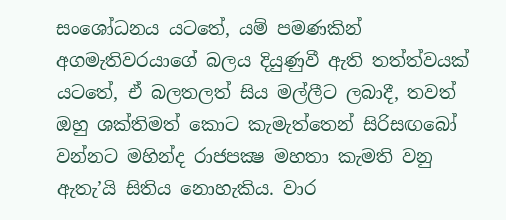සංශෝධනය යටතේ, යම් පමණකින් අගමැතිවරයාගේ බලය දියුණුවී ඇති තත්ත්වයක් යටතේ, ඒ බලතලත් සිය මල්ලීට ලබාදී, තවත් ඔහු ශක්තිමත් කොට කැමැත්තෙන් සිරිසඟබෝ වන්නට මහින්ද රාජපක්‍ෂ මහතා කැමති වනු ඇතැ’යි සිතිය නොහැකිය. වාර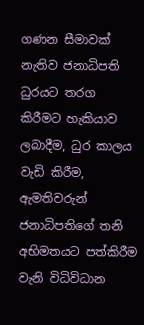ගණන සීමාවක් නැතිව ජනාධිපති ධුරයට තරග කිරීමට හැකියාව ලබාදීම, ධුර කාලය වැඩි කිරීම, ඇමතිවරුන් ජනාධිපතිගේ තනි අභිමතයට පත්කිරීම වැනි විධිවිධාන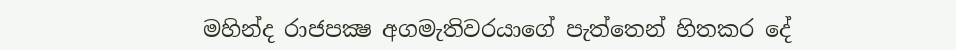මහින්ද රාජපක්‍ෂ අගමැතිවරයාගේ පැත්තෙන් හිතකර දේ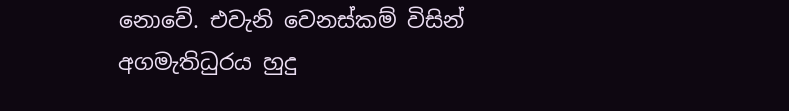නොවේ. එවැනි වෙනස්කම් විසින් අගමැතිධුරය හුදු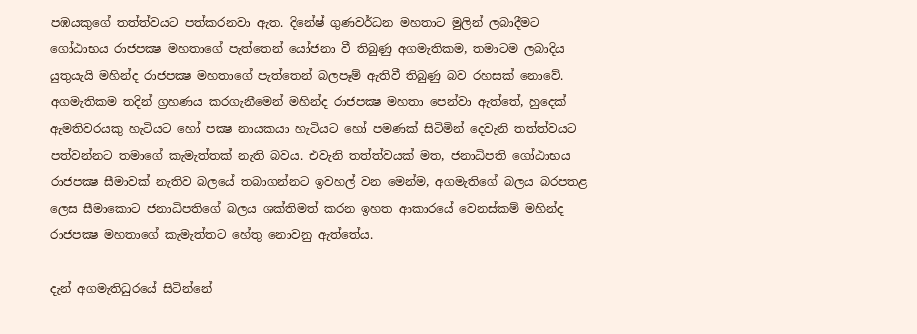පඹයකුගේ තත්ත්වයට පත්කරනවා ඇත. දිනේෂ් ගුණවර්ධන මහතාට මුලින් ලබාදීමට ගෝඨාභය රාජපක්‍ෂ මහතාගේ පැත්තෙන් යෝජනා වී තිබුණු අගමැතිකම, තමාටම ලබාදිය යුතුයැයි මහින්ද රාජපක්‍ෂ මහතාගේ පැත්තෙන් බලපෑම් ඇතිවී තිබුණු බව රහසක් නොවේ. අගමැතිකම තදින් ග්‍රහණය කරගැනීමෙන් මහින්ද රාජපක්‍ෂ මහතා පෙන්වා ඇත්තේ, හුදෙක් ඇමතිවරයකු හැටියට හෝ පක්‍ෂ නායකයා හැටියට හෝ පමණක් සිටිමින් දෙවැනි තත්ත්වයට පත්වන්නට තමාගේ කැමැත්තක් නැති බවය. එවැනි තත්ත්වයක් මත, ජනාධිපති ගෝඨාභය රාජපක්‍ෂ සීමාවක් නැතිව බලයේ තබාගන්නට ඉවහල් වන මෙන්ම, අගමැතිගේ බලය බරපතළ ලෙස සීමාකොට ජනාධිපතිගේ බලය ශක්තිමත් කරන ඉහත ආකාරයේ වෙනස්කම් මහින්ද රාජපක්‍ෂ මහතාගේ කැමැත්තට හේතු නොවනු ඇත්තේය.

දැන් අගමැතිධුරයේ සිටින්නේ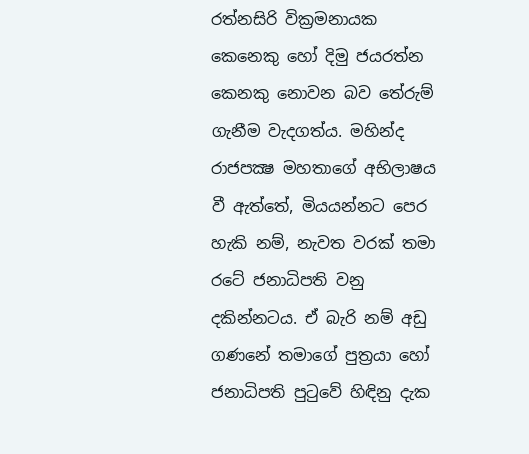රත්නසිරි වික්‍රමනායක කෙනෙකු හෝ දිමු ජයරත්න කෙනකු නොවන බව තේරුම් ගැනීම වැදගත්ය. මහින්ද රාජපක්‍ෂ මහතාගේ අභිලාෂය වී ඇත්තේ, මියයන්නට පෙර හැකි නම්, නැවත වරක් තමා රටේ ජනාධිපති වනු දකින්නටය. ඒ බැරි නම් අඩු ගණනේ තමාගේ පුත්‍රයා හෝ ජනාධිපති පුටුවේ හිඳිනු දැක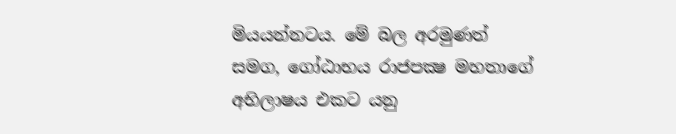මියයන්නටය. මේ බල අරමුණත් සමග, ගෝඨාභය රාජපක්‍ෂ මහතාගේ අභිලාෂය එකට යනු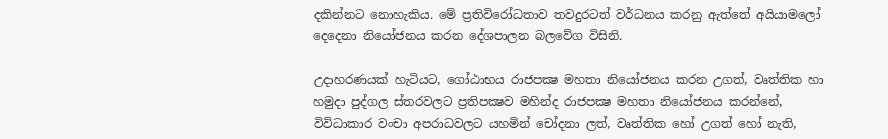දකින්නට නොහැකිය. මේ ප්‍රතිවිරෝධතාව තවදුරටත් වර්ධනය කරනු ඇත්තේ අයියාමලෝ දෙදෙනා නියෝජනය කරන දේශපාලන බලවේග විසිනි.

උදාහරණයක් හැටියට, ගෝඨාභය රාජපක්‍ෂ මහතා නියෝජනය කරන උගත්, වෘත්තික හා හමුදා පුද්ගල ස්තරවලට ප්‍රතිපක්‍ෂව මහින්ද රාජපක්‍ෂ මහතා නියෝජනය කරන්නේ, විවිධාකාර වංචා අපරාධවලට යහමින් චෝදනා ලත්, වෘත්තික හෝ උගත් හෝ නැති,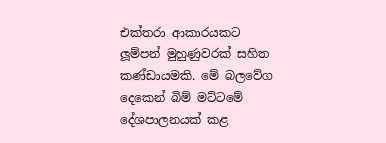එක්තරා ආකාරයකට ලූම්පන් මුහුණුවරක් සහිත කණ්ඩායමකි. මේ බලවේග දෙකෙන් බිම් මට්ටමේ දේශපාලනයක් කළ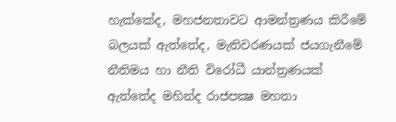හැක්කේද, මහජනතාවට ආමන්ත්‍රණය කිරීමේ බලයක් ඇත්තේද, මැතිවරණයක් ජයගැනීමේ නීතිමය හා නීති විරෝධී යාන්ත්‍රණයක් ඇත්තේද මහින්ද රාජපක්‍ෂ මහතා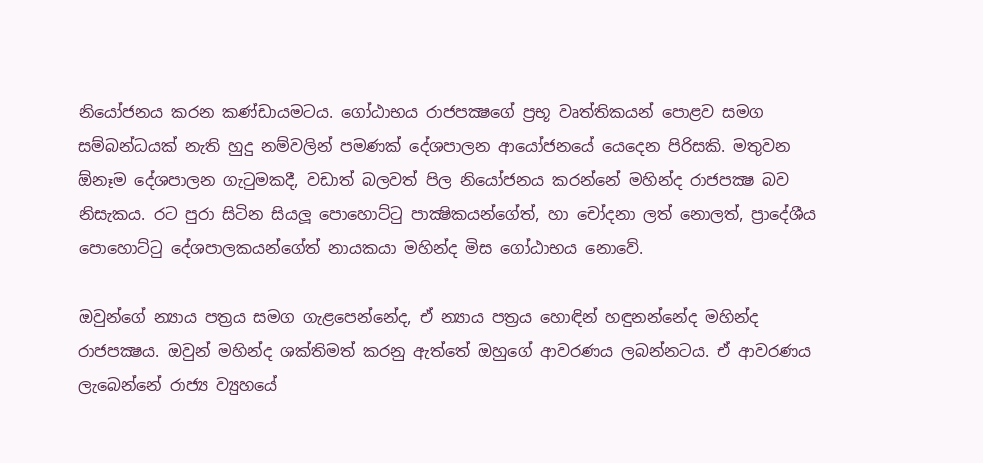නියෝජනය කරන කණ්ඩායමටය. ගෝඨාභය රාජපක්‍ෂගේ ප්‍රභූ වෘත්තිකයන් පොළව සමග සම්බන්ධයක් නැති හුදු නම්වලින් පමණක් දේශපාලන ආයෝජනයේ යෙදෙන පිරිසකි. මතුවන ඕනෑම දේශපාලන ගැටුමකදී, වඩාත් බලවත් පිල නියෝජනය කරන්නේ මහින්ද රාජපක්‍ෂ බව නිසැකය. රට පුරා සිටින සියලූ පොහොට්ටු පාක්‍ෂිකයන්ගේත්, හා චෝදනා ලත් නොලත්, ප්‍රාදේශීය පොහොට්ටු දේශපාලකයන්ගේත් නායකයා මහින්ද මිස ගෝඨාභය නොවේ.

ඔවුන්ගේ න්‍යාය පත්‍රය සමග ගැළපෙන්නේද, ඒ න්‍යාය පත්‍රය හොඳින් හඳුනන්නේද මහින්ද රාජපක්‍ෂය. ඔවුන් මහින්ද ශක්තිමත් කරනු ඇත්තේ ඔහුගේ ආවරණය ලබන්නටය. ඒ ආවරණය ලැබෙන්නේ රාජ්‍ය ව්‍යුහයේ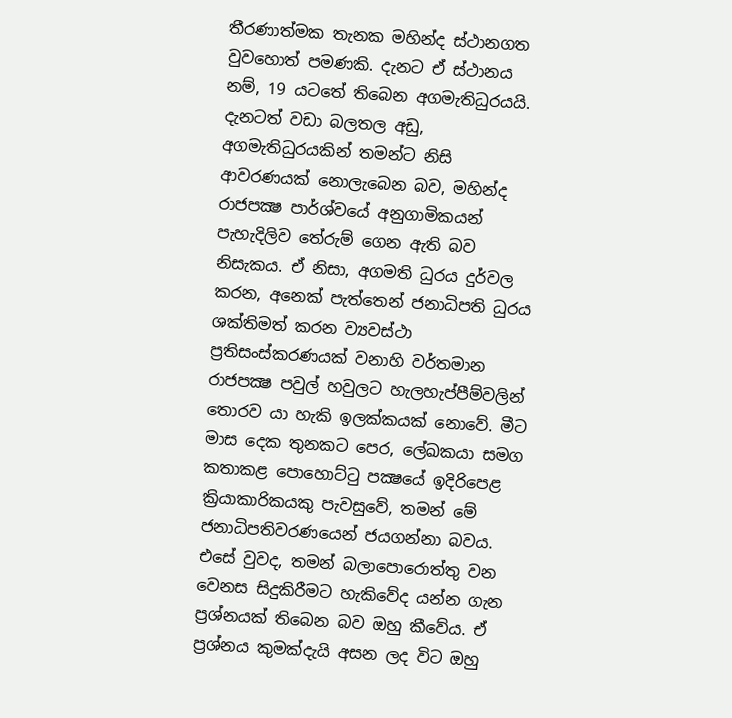තීරණාත්මක තැනක මහින්ද ස්ථානගත වුවහොත් පමණකි. දැනට ඒ ස්ථානය නම්, 19 යටතේ තිබෙන අගමැතිධුරයයි. දැනටත් වඩා බලතල අඩු, අගමැතිධුරයකින් තමන්ට නිසි ආවරණයක් නොලැබෙන බව, මහින්ද රාජපක්‍ෂ පාර්ශ්වයේ අනුගාමිකයන් පැහැදිලිව තේරුම් ගෙන ඇති බව නිසැකය. ඒ නිසා, අගමති ධුරය දුර්වල කරන, අනෙක් පැත්තෙන් ජනාධිපති ධුරය ශක්තිමත් කරන ව්‍යවස්ථා ප්‍රතිසංස්කරණයක් වනාහි වර්තමාන රාජපක්‍ෂ පවුල් හවුලට හැලහැප්පීම්වලින් තොරව යා හැකි ඉලක්කයක් නොවේ. මීට මාස දෙක තුනකට පෙර, ලේඛකයා සමග කතාකළ පොහොට්ටු පක්‍ෂයේ ඉදිරිපෙළ ක්‍රියාකාරිකයකු පැවසුවේ, තමන් මේ ජනාධිපතිවරණයෙන් ජයගන්නා බවය. එසේ වුවද, තමන් බලාපොරොත්තු වන වෙනස සිදුකිරීමට හැකිවේද යන්න ගැන ප්‍රශ්නයක් තිබෙන බව ඔහු කීවේය. ඒ ප්‍රශ්නය කුමක්දැයි අසන ලද විට ඔහු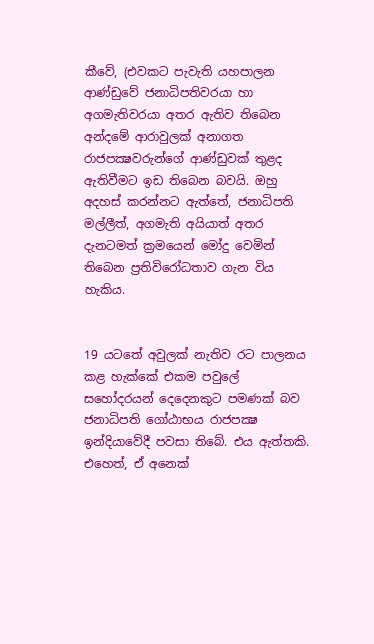කීවේ, (එවකට පැවැති යහපාලන ආණ්ඩුවේ ජනාධිපතිවරයා හා අගමැතිවරයා අතර ඇතිව තිබෙන අන්දමේ ආරාවුලක් අනාගත රාජපක්‍ෂවරුන්ගේ ආණ්ඩුවක් තුළද ඇතිවීමට ඉඩ තිබෙන බවයි. ඔහු අදහස් කරන්නට ඇත්තේ, ජනාධිපති මල්ලීත්, අගමැති අයියාත් අතර දැනටමත් ක්‍රමයෙන් මෝදු වෙමින් තිබෙන ප්‍රතිවිරෝධතාව ගැන විය හැකිය.


19 යටතේ අවුලක් නැතිව රට පාලනය කළ හැක්කේ එකම පවුලේ සහෝදරයන් දෙදෙනකුට පමණක් බව ජනාධිපති ගෝඨාභය රාජපක්‍ෂ ඉන්දියාවේදී පවසා තිබේ. එය ඇත්තකි. එහෙත්, ඒ අනෙක්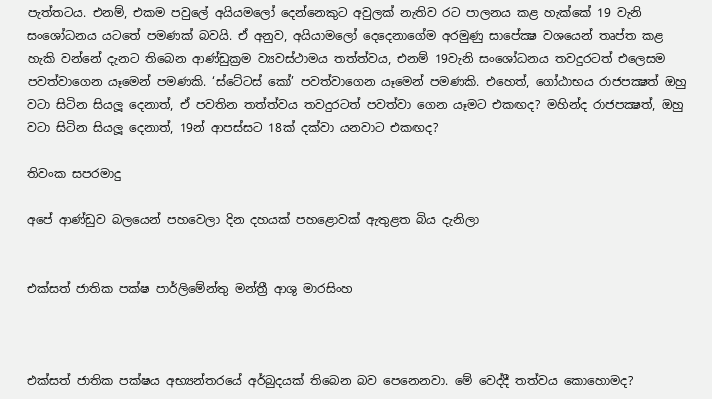පැත්තටය. එනම්, එකම පවුලේ අයියමලෝ දෙන්නෙකුට අවුලක් නැතිව රට පාලනය කළ හැක්කේ 19 වැනි සංශෝධනය යටතේ පමණක් බවයි. ඒ අනුව, අයියාමලෝ දෙදෙනාගේම අරමුණු සාපේක්‍ෂ වශයෙන් තෘප්ත කළ හැකි වන්නේ දැනට තිබෙන ආණ්ඩුක්‍රම ව්‍යවස්ථාමය තත්ත්වය, එනම් 19වැනි සංශෝධනය තවදුරටත් එලෙසම පවත්වාගෙන යෑමෙන් පමණකි. ‘ස්ටේටස් කෝ’ පවත්වාගෙන යෑමෙන් පමණකි. එහෙත්, ගෝඨාභය රාජපක්‍ෂත් ඔහු වටා සිටින සියලූ දෙනාත්, ඒ පවතින තත්ත්වය තවදුරටත් පවත්වා ගෙන යෑමට එකඟද? මහින්ද රාජපක්‍ෂත්, ඔහු වටා සිටින සියලූ දෙනාත්, 19න් ආපස්සට 18ක් දක්වා යනවාට එකඟද?

තිවංක සපරමාදු

අපේ ආණ්ඩුව බලයෙන් පහවෙලා දින දහයක් පහළොවක් ඇතුළත බිය දැනිලා


එක්සත් ජාතික පක්ෂ පාර්ලිමේන්තු මන්ත්‍රී ආශු මාරසිංහ



එක්සත් ජාතික පක්ෂය අභ්‍යන්තරයේ අර්බුදයක් තිබෙන බව පෙනෙනවා. මේ වෙද්දී තත්වය කොහොමද?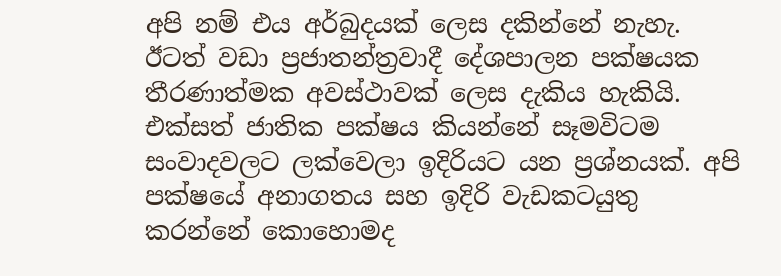අපි නම් එය අර්බුදයක් ලෙස දකින්නේ නැහැ. ඊටත් වඩා ප්‍රජාතන්ත්‍රවාදී දේශපාලන පක්ෂයක තීරණාත්මක අවස්ථාවක් ලෙස දැකිය හැකියි. එක්සත් ජාතික පක්ෂය කියන්නේ සෑමවිටම සංවාදවලට ලක්වෙලා ඉදිරියට යන ප්‍රශ්නයක්. අපි පක්ෂයේ අනාගතය සහ ඉදිරි වැඩකටයුතු කරන්නේ කොහොමද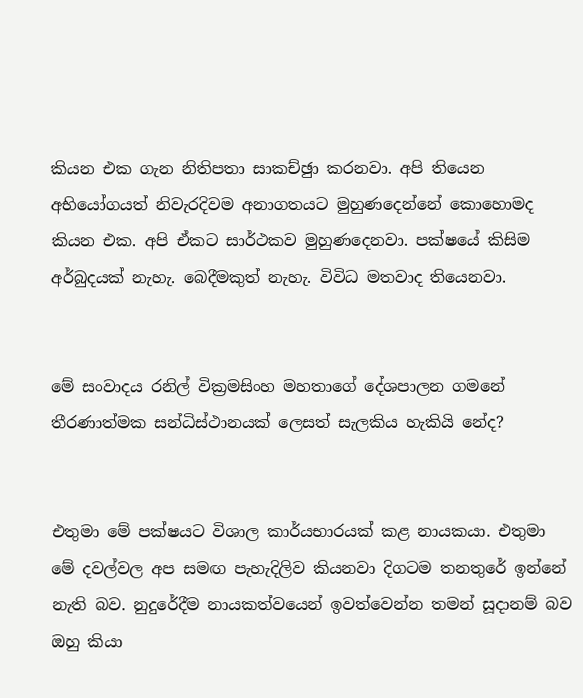කියන එක ගැන නිතිපතා සාකච්ඡුා කරනවා. අපි තියෙන අභියෝගයත් නිවැරදිවම අනාගතයට මුහුණදෙන්නේ කොහොමද කියන එක. අපි ඒකට සාර්ථකව මුහුණදෙනවා. පක්ෂයේ කිසිම අර්බුදයක් නැහැ. බෙදීමකුත් නැහැ. විවිධ මතවාද තියෙනවා.


මේ සංවාදය රනිල් වික්‍රමසිංහ මහතාගේ දේශපාලන ගමනේ තීරණාත්මක සන්ධිස්ථානයක් ලෙසත් සැලකිය හැකියි නේද?


එතුමා මේ පක්ෂයට විශාල කාර්යභාරයක් කළ නායකයා. එතුමා මේ දවල්වල අප සමඟ පැහැදිලිව කියනවා දිගටම තනතුරේ ඉන්නේ නැති බව. නුදුරේදීම නායකත්වයෙන් ඉවත්වෙන්න තමන් සූදානම් බව ඔහු කියා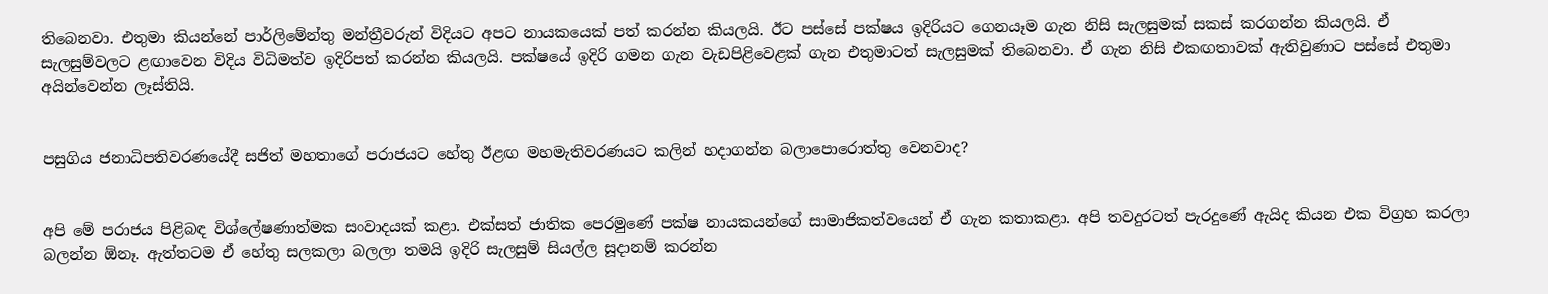තිබෙනවා. එතුමා කියන්නේ පාර්ලිමේන්තු මන්ත්‍රීවරුන් විදියට අපට නායකයෙක් පත් කරන්න කියලයි. ඊට පස්සේ පක්ෂය ඉදිරියට ගෙනයෑම ගැන නිසි සැලසුමක් සකස් කරගන්න කියලයි. ඒ සැලසුම්වලට ළඟාවෙන විදිය විධිමත්ව ඉදිරිපත් කරන්න කියලයි. පක්ෂයේ ඉදිරි ගමන ගැන වැඩපිළිවෙළක් ගැන එතුමාටත් සැලසුමක් තිබෙනවා. ඒ ගැන නිසි එකඟතාවක් ඇතිවුණාට පස්සේ එතුමා අයින්වෙන්න ලෑස්තියි.


පසුගිය ජනාධිපතිවරණයේදී සජිත් මහතාගේ පරාජයට හේතු ඊළඟ මහමැතිවරණයට කලින් හදාගන්න බලාපොරොත්තු වෙනවාද?


අපි මේ පරාජය පිළිබඳ විශ්ලේෂණාත්මක සංවාදයක් කළා. එක්සත් ජාතික පෙරමුණේ පක්ෂ නායකයන්ගේ සාමාජිකත්වයෙන් ඒ ගැන කතාකළා. අපි තවදුරටත් පැරදුණේ ඇයිද කියන එක විග්‍රහ කරලා බලන්න ඕනෑ. ඇත්තටම ඒ හේතු සලකලා බලලා තමයි ඉදිරි සැලසුම් සියල්ල සූදානම් කරන්න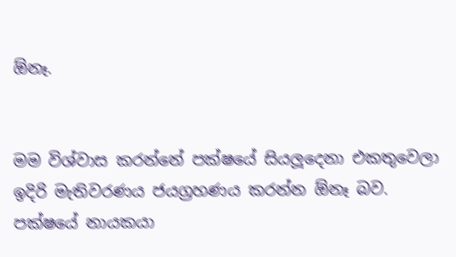ඕනෑ.


මම විශ්වාස කරන්නේ පක්ෂයේ සියලූදෙනා එකතුවෙලා ඉදිරි මැතිවරණය ජයග්‍රහණය කරන්න ඕනෑ බව. පක්ෂයේ නායකයා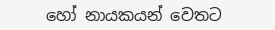හෝ නායකයන් වෙතට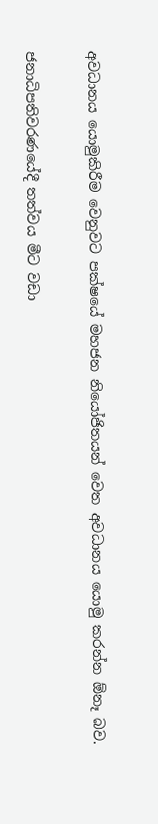අවධානය යොමුකිරීම වෙනුවට පක්ෂයේ මහජන නියෝජිතයන් වෙත අවධානය යොමු කරන්න ඕනෑ බව.

ජනාධිපතිවරණයේදී තත්වය මීට වඩා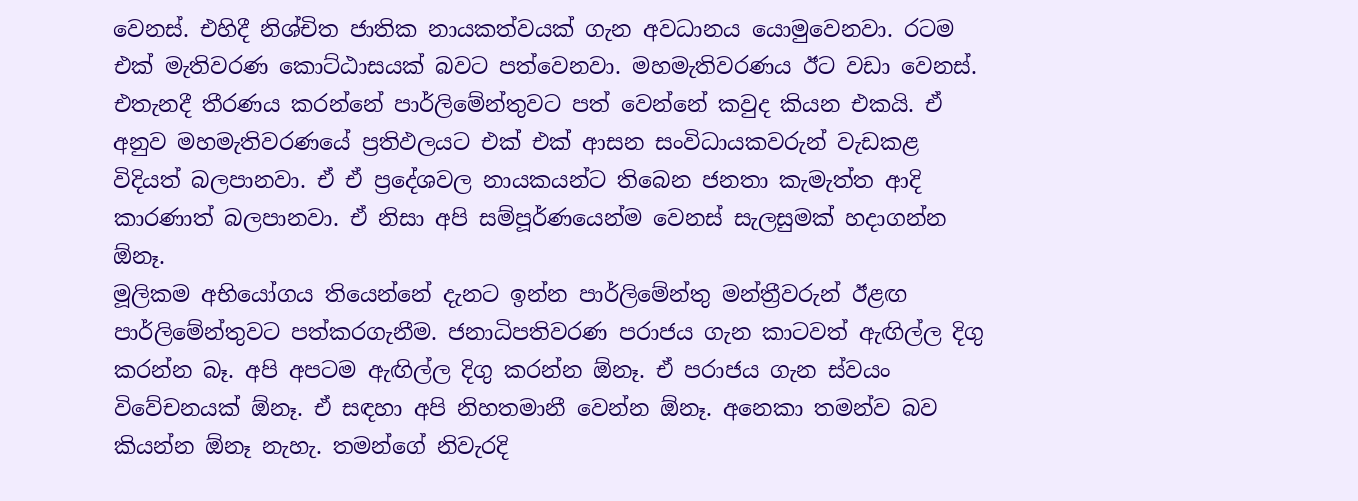වෙනස්. එහිදී නිශ්චිත ජාතික නායකත්වයක් ගැන අවධානය යොමුවෙනවා. රටම එක් මැතිවරණ කොට්ඨාසයක් බවට පත්වෙනවා. මහමැතිවරණය ඊට වඩා වෙනස්. එතැනදී තීරණය කරන්නේ පාර්ලිමේන්තුවට පත් වෙන්නේ කවුද කියන එකයි. ඒ අනුව මහමැතිවරණයේ ප්‍රතිඵලයට එක් එක් ආසන සංවිධායකවරුන් වැඩකළ විදියත් බලපානවා. ඒ ඒ ප්‍රදේශවල නායකයන්ට තිබෙන ජනතා කැමැත්ත ආදි කාරණාත් බලපානවා. ඒ නිසා අපි සම්පූර්ණයෙන්ම වෙනස් සැලසුමක් හදාගන්න ඕනෑ.
මූලිකම අභියෝගය තියෙන්නේ දැනට ඉන්න පාර්ලිමේන්තු මන්ත්‍රීවරුන් ඊළඟ පාර්ලිමේන්තුවට පත්කරගැනීම. ජනාධිපතිවරණ පරාජය ගැන කාටවත් ඇඟිල්ල දිගු කරන්න බෑ. අපි අපටම ඇඟිල්ල දිගු කරන්න ඕනෑ. ඒ පරාජය ගැන ස්වයං විවේචනයක් ඕනෑ. ඒ සඳහා අපි නිහතමානී වෙන්න ඕනෑ. අනෙකා තමන්ව බව කියන්න ඕනෑ නැහැ. තමන්ගේ නිවැරදි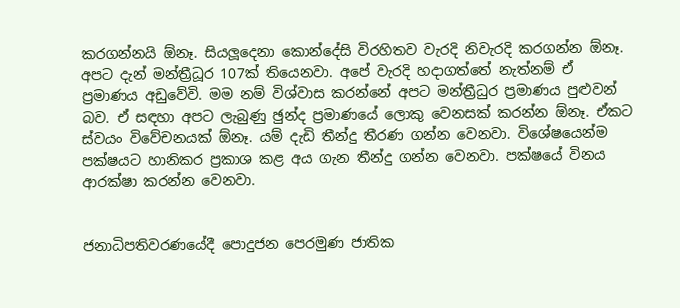කරගන්නයි ඕනෑ. සියලූදෙනා කොන්දේසි විරහිතව වැරදි නිවැරදි කරගන්න ඕනෑ. අපට දැන් මන්ත්‍රීධූර 107ක් තියෙනවා. අපේ වැරදි හදාගත්තේ නැත්නම් ඒ ප්‍රමාණය අඩුවේවි. මම නම් විශ්වාස කරන්නේ අපට මන්ත්‍රීධුර ප්‍රමාණය පුළුවන් බව. ඒ සඳහා අපට ලැබුණු ඡුන්ද ප්‍රමාණයේ ලොකු වෙනසක් කරන්න ඕනෑ. ඒකට ස්වයං විවේචනයක් ඕනෑ. යම් දැඩි තීන්දු තීරණ ගන්න වෙනවා. විශේෂයෙන්ම පක්ෂයට හානිකර ප්‍රකාශ කළ අය ගැන තීන්දු ගන්න වෙනවා. පක්ෂයේ විනය ආරක්ෂා කරන්න වෙනවා.


ජනාධිපතිවරණයේදී පොදුජන පෙරමුණ ජාතික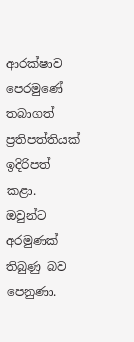ආරක්ෂාව පෙරමුණේ තබාගත් ප්‍රතිපත්තියක් ඉදිරිපත් කළා. ඔවුන්ට අරමුණක් තිබුණු බව පෙනුණා.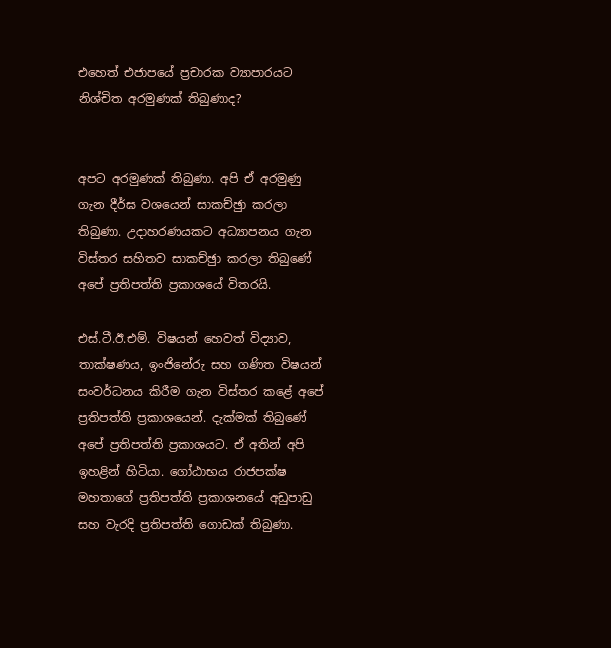එහෙත් එජාපයේ ප්‍රචාරක ව්‍යාපාරයට නිශ්චිත අරමුණක් තිබුණාද?


අපට අරමුණක් තිබුණා. අපි ඒ අරමුණු ගැන දීර්ඝ වශයෙන් සාකච්ඡුා කරලා තිබුණා. උදාහරණයකට අධ්‍යාපනය ගැන විස්තර සහිතව සාකච්ඡුා කරලා තිබුණේ අපේ ප්‍රතිපත්ති ප්‍රකාශයේ විතරයි.

එස්.ටී.ඊ.එම්. විෂයන් හෙවත් විද්‍යාව, තාක්ෂණය, ඉංජිනේරු සහ ගණිත විෂයන් සංවර්ධනය කිරීම ගැන විස්තර කළේ අපේ ප්‍රතිපත්ති ප්‍රකාශයෙන්. දැක්මක් තිබුණේ අපේ ප්‍රතිපත්ති ප්‍රකාශයට. ඒ අතින් අපි ඉහළින් හිටියා. ගෝඨාභය රාජපක්ෂ මහතාගේ ප්‍රතිපත්ති ප්‍රකාශනයේ අඩුපාඩු සහ වැරදි ප්‍රතිපත්ති ගොඩක් තිබුණා.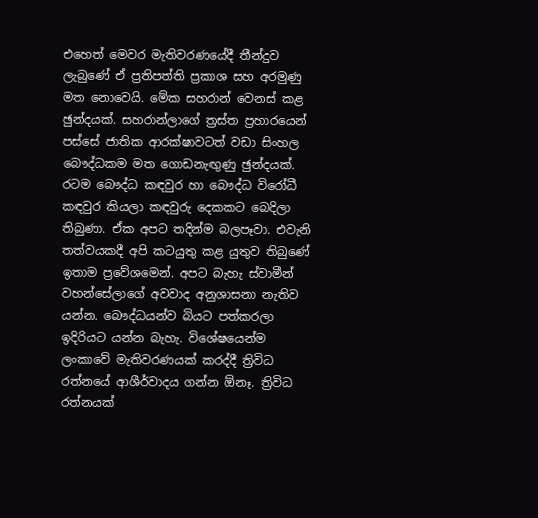එහෙත් මෙවර මැතිවරණයේදී තීන්දුව ලැබුණේ ඒ ප්‍රතිපත්ති ප්‍රකාශ සහ අරමුණු මත නොවෙයි. මේක සහරාන් වෙනස් කළ ඡුන්දයක්. සහරාන්ලාගේ ත්‍රස්ත ප්‍රහාරයෙන් පස්සේ ජාතික ආරක්ෂාවටත් වඩා සිංහල බෞද්ධකම මත ගොඩනැඟුණු ඡුන්දයක්. රටම බෞද්ධ කඳවුර හා බෞද්ධ විරෝධී කඳවුර කියලා කඳවුරු දෙකකට බෙදිලා තිබුණා. ඒක අපට තදින්ම බලපෑවා. එවැනි තත්වයකදී අපි කටයුතු කළ යුතුව තිබුණේ ඉතාම ප්‍රවේශමෙන්. අපට බැහැ ස්වාමීන් වහන්සේලාගේ අවවාද අනුශාසනා නැතිව යන්න. බෞද්ධයන්ව බියට පත්කරලා ඉදිරියට යන්න බැහැ. විශේෂයෙන්ම ලංකාවේ මැතිවරණයක් කරද්දී ත්‍රිවිධ රත්නයේ ආශීර්වාදය ගන්න ඕනෑ. ත්‍රිවිධ රත්නයක්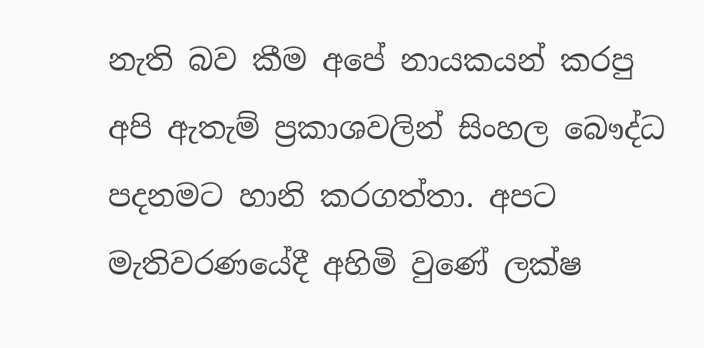නැති බව කීම අපේ නායකයන් කරපු අපි ඇතැම් ප්‍රකාශවලින් සිංහල බෞද්ධ පදනමට හානි කරගත්තා. අපට මැතිවරණයේදී අහිමි වුණේ ලක්ෂ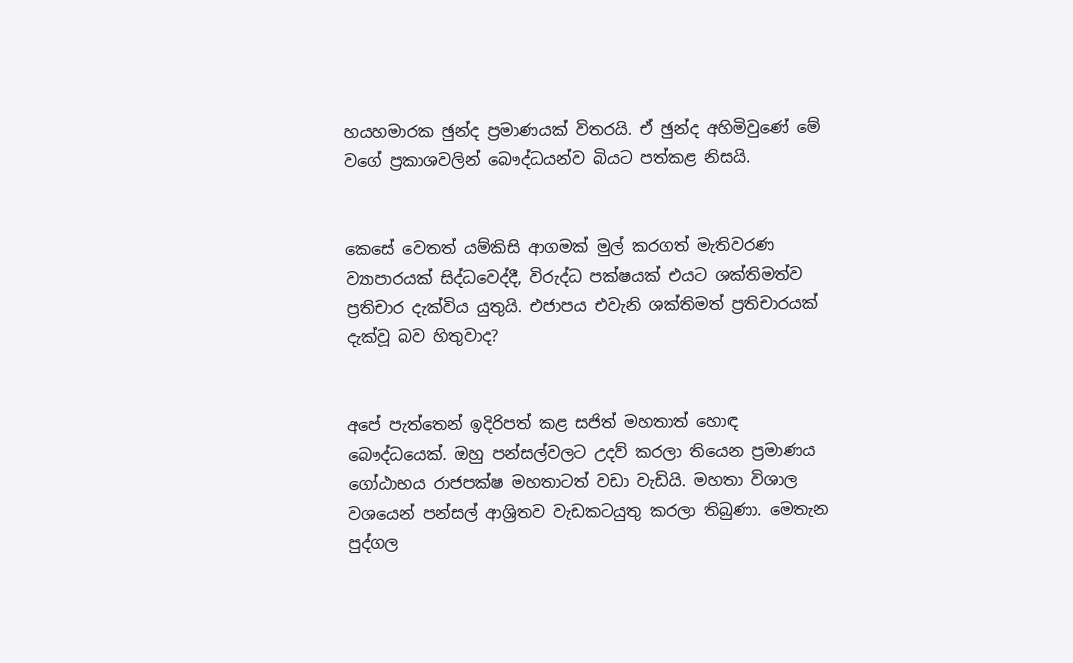හයහමාරක ඡුන්ද ප්‍රමාණයක් විතරයි. ඒ ඡුන්ද අහිමිවුණේ මේ වගේ ප්‍රකාශවලින් බෞද්ධයන්ව බියට පත්කළ නිසයි.


කෙසේ වෙතත් යම්කිසි ආගමක් මුල් කරගත් මැතිවරණ ව්‍යාපාරයක් සිද්ධවෙද්දී, විරුද්ධ පක්ෂයක් එයට ශක්තිමත්ව ප්‍රතිචාර දැක්විය යුතුයි. එජාපය එවැනි ශක්තිමත් ප්‍රතිචාරයක් දැක්වූ බව හිතුවාද?


අපේ පැත්තෙන් ඉදිරිපත් කළ සජිත් මහතාත් හොඳ බෞද්ධයෙක්. ඔහු පන්සල්වලට උදව් කරලා තියෙන ප්‍රමාණය ගෝඨාභය රාජපක්ෂ මහතාටත් වඩා වැඩියි. මහතා විශාල වශයෙන් පන්සල් ආශ්‍රිතව වැඩකටයුතු කරලා තිබුණා. මෙතැන පුද්ගල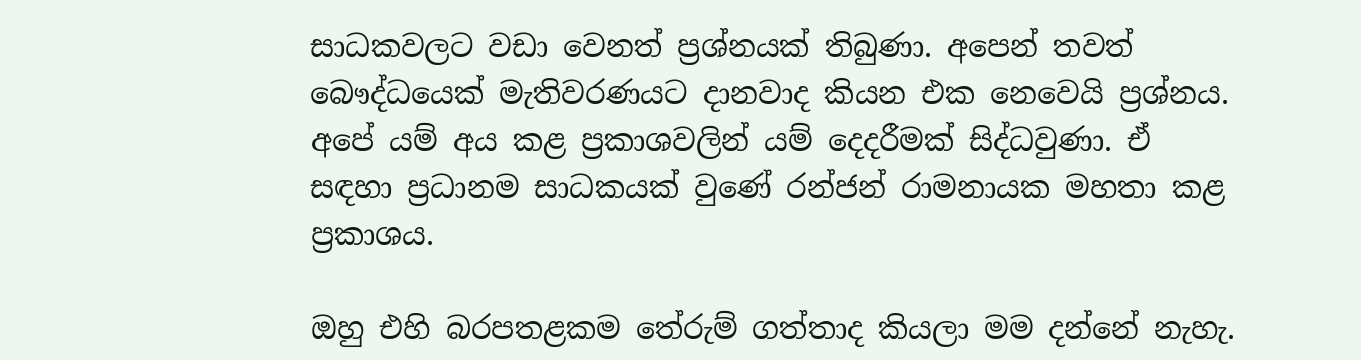සාධකවලට වඩා වෙනත් ප්‍රශ්නයක් තිබුණා. අපෙන් තවත් බෞද්ධයෙක් මැතිවරණයට දානවාද කියන එක නෙවෙයි ප්‍රශ්නය. අපේ යම් අය කළ ප්‍රකාශවලින් යම් දෙදරීමක් සිද්ධවුණා. ඒ සඳහා ප්‍රධානම සාධකයක් වුණේ රන්ජන් රාමනායක මහතා කළ ප්‍රකාශය.

ඔහු එහි බරපතළකම තේරුම් ගත්තාද කියලා මම දන්නේ නැහැ.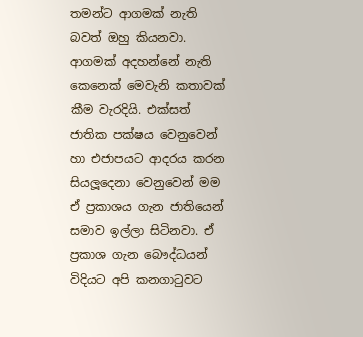තමන්ට ආගමක් නැති බවත් ඔහු කියනවා. ආගමක් අදහන්නේ නැති කෙනෙක් මෙවැනි කතාවක් කීම වැරදියි. එක්සත් ජාතික පක්ෂය වෙනුවෙන් හා එජාපයට ආදරය කරන සියලූදෙනා වෙනුවෙන් මම ඒ ප්‍රකාශය ගැන ජාතියෙන් සමාව ඉල්ලා සිටිනවා. ඒ ප්‍රකාශ ගැන බෞද්ධයන් විදියට අපි කනගාටුවට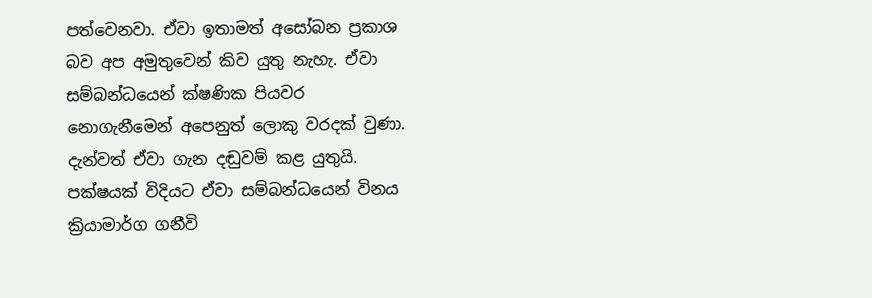පත්වෙනවා. ඒවා ඉතාමත් අසෝබන ප්‍රකාශ බව අප අමුතුවෙන් කිව යුතු නැහැ. ඒවා සම්බන්ධයෙන් ක්ෂණික පියවර නොගැනීමෙන් අපෙනුත් ලොකු වරදක් වුණා. දැන්වත් ඒවා ගැන දඬුවම් කළ යුතුයි. පක්ෂයක් විදියට ඒවා සම්බන්ධයෙන් විනය ක්‍රියාමාර්ග ගනීවි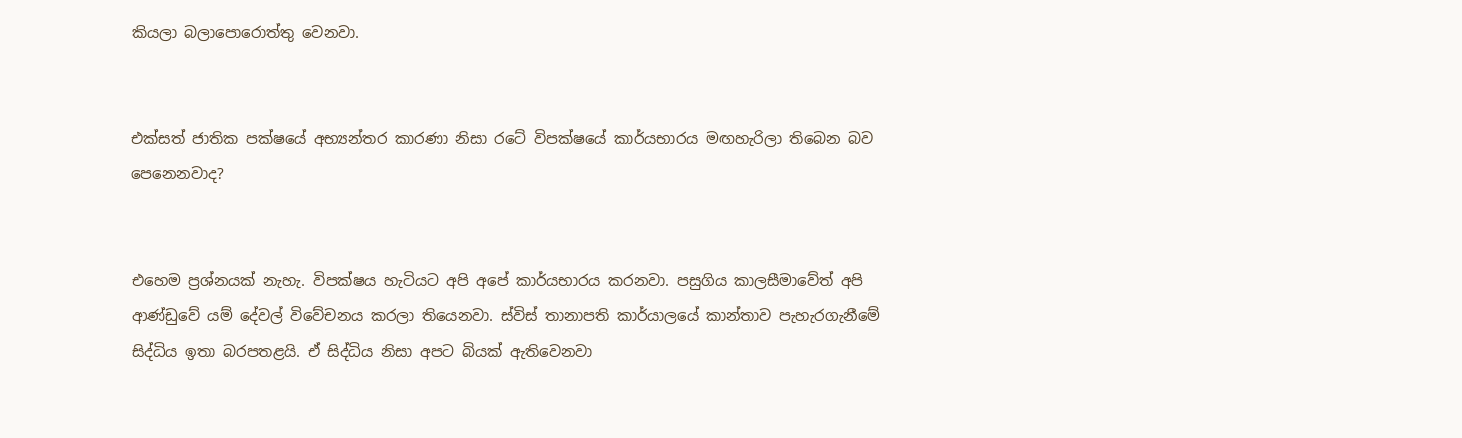කියලා බලාපොරොත්තු වෙනවා.


එක්සත් ජාතික පක්ෂයේ අභ්‍යන්තර කාරණා නිසා රටේ විපක්ෂයේ කාර්යභාරය මඟහැරිලා තිබෙන බව පෙනෙනවාද?


එහෙම ප්‍රශ්නයක් නැහැ. විපක්ෂය හැටියට අපි අපේ කාර්යභාරය කරනවා. පසුගිය කාලසීමාවේත් අපි ආණ්ඩුවේ යම් දේවල් විවේචනය කරලා තියෙනවා. ස්විස් තානාපති කාර්යාලයේ කාන්තාව පැහැරගැනීමේ සිද්ධිය ඉතා බරපතළයි. ඒ සිද්ධිය නිසා අපට බියක් ඇතිවෙනවා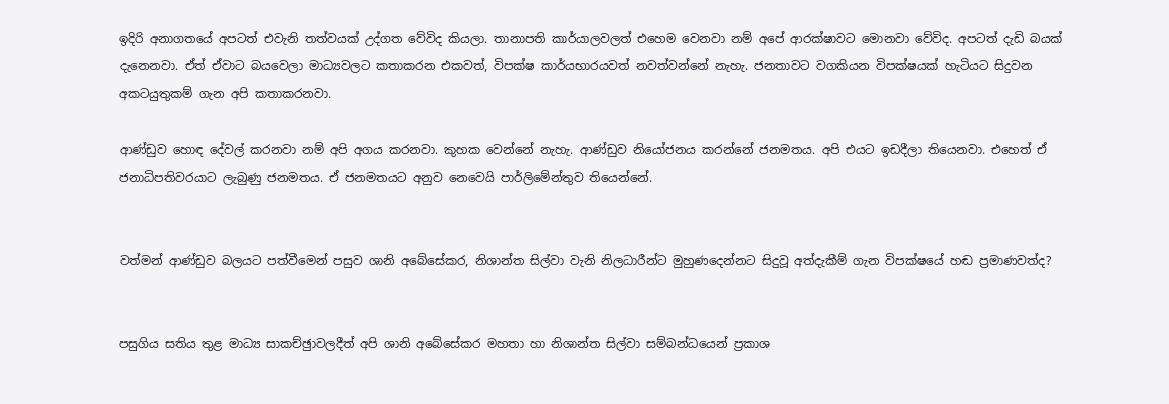ඉදිරි අනාගතයේ අපටත් එවැනි තත්වයක් උද්ගත වේවිද කියලා. තානාපති කාර්යාලවලත් එහෙම වෙනවා නම් අපේ ආරක්ෂාවට මොනවා වේවිද. අපටත් දැඩි බයක් දැනෙනවා. ඒත් ඒවාට බයවෙලා මාධ්‍යවලට කතාකරන එකවත්, විපක්ෂ කාර්යභාරයවත් නවත්වන්නේ නැහැ. ජනතාවට වගකියන විපක්ෂයක් හැටියට සිදුවන අකටයුතුකම් ගැන අපි කතාකරනවා.

ආණ්ඩුව හොඳ දේවල් කරනවා නම් අපි අගය කරනවා. කුහක වෙන්නේ නැහැ. ආණ්ඩුව නියෝජනය කරන්නේ ජනමතය. අපි එයට ඉඩදීලා තියෙනවා. එහෙත් ඒ ජනාධිපතිවරයාට ලැබුණු ජනමතය. ඒ ජනමතයට අනුව නෙවෙයි පාර්ලිමේන්තුව තියෙන්නේ.


වත්මන් ආණ්ඩුව බලයට පත්වීමෙන් පසුව ශානි අබේසේකර, නිශාන්ත සිල්වා වැනි නිලධාරීන්ට මුහුණදෙන්නට සිදුවූ අත්දැකීම් ගැන විපක්ෂයේ හඬ ප්‍රමාණවත්ද?


පසුගිය සතිය තුළ මාධ්‍ය සාකච්ඡුාවලදීත් අපි ශානි අබේසේකර මහතා හා නිශාන්ත සිල්වා සම්බන්ධයෙන් ප්‍රකාශ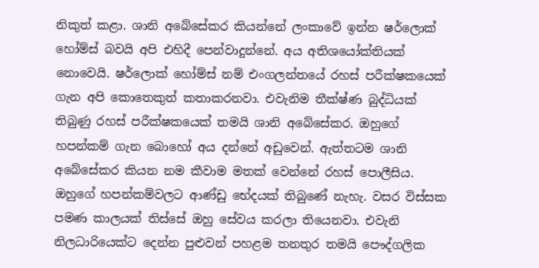නිකුත් කළා. ශානි අබේසේකර කියන්නේ ලංකාවේ ඉන්න ෂර්ලොක් හෝම්ස් බවයි අපි එහිදී පෙන්වාදුන්නේ. අය අතිශයෝක්තියක් නොවෙයි. ෂර්ලොක් හෝම්ස් නම් එංගලන්තයේ රහස් පරීක්ෂකයෙක් ගැන අපි කොතෙකුත් කතාකරනවා. එවැනිම තීක්ෂ්ණ බුද්ධියක් තිබුණු රහස් පරීක්ෂකයෙක් තමයි ශානි අබේසේකර. ඔහුගේ හපන්කම් ගැන බොහෝ අය දන්නේ අඩුවෙන්. ඇත්තටම ශානි අබේසේකර කියන නම කීවාම මතක් වෙන්නේ රහස් පොලීසිය. ඔහුගේ හපන්කම්වලට ආණ්ඩු භේදයක් තිබුණේ නැහැ. වසර විස්සක පමණ කාලයක් තිස්සේ ඔහු සේවය කරලා තියෙනවා. එවැනි නිලධාරියෙක්ට දෙන්න පුළුවන් පහළම තනතුර තමයි පෞද්ගලික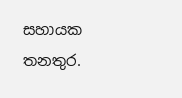සහායක තනතුර.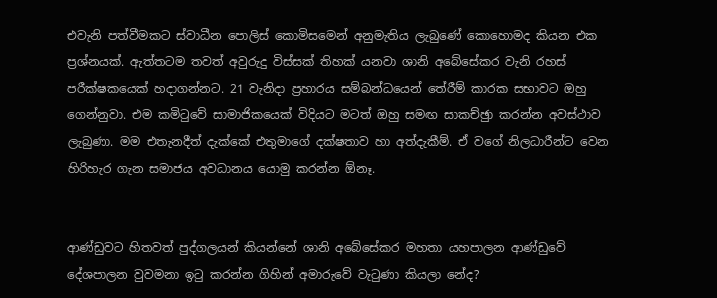එවැනි පත්වීමකට ස්වාධීන පොලිස් කොමිසමෙන් අනුමැතිය ලැබුණේ කොහොමද කියන එක ප්‍රශ්නයක්. ඇත්තටම තවත් අවුරුදු විස්සක් තිහක් යනවා ශානි අබේසේකර වැනි රහස් පරීක්ෂකයෙක් හදාගන්නට. 21 වැනිදා ප්‍රහාරය සම්බන්ධයෙන් තේරීම් කාරක සභාවට ඔහු ගෙන්නුවා. එම කමිටුවේ සාමාජිකයෙක් විදියට මටත් ඔහු සමඟ සාකච්ඡුා කරන්න අවස්ථාව ලැබුණා. මම එතැනදීත් දැක්කේ එතුමාගේ දක්ෂතාව හා අත්දැකීම්. ඒ වගේ නිලධාරීන්ට වෙන හිරිහැර ගැන සමාජය අවධානය යොමු කරන්න ඕනෑ.


ආණ්ඩුවට හිතවත් පුද්ගලයන් කියන්නේ ශානි අබේසේකර මහතා යහපාලන ආණ්ඩුවේ දේශපාලන වුවමනා ඉටු කරන්න ගිහින් අමාරුවේ වැටුණා කියලා නේද?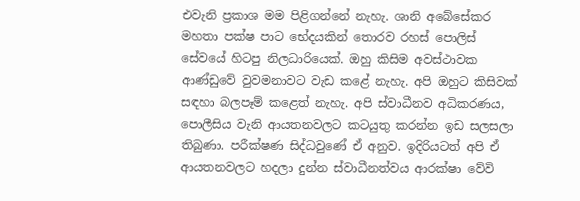එවැනි ප්‍රකාශ මම පිළිගන්නේ නැහැ. ශානි අබේසේකර මහතා පක්ෂ පාට භේදයකින් තොරව රහස් පොලිස් සේවයේ හිටපු නිලධාරියෙක්. ඔහු කිසිම අවස්ථාවක ආණ්ඩුවේ වුවමනාවට වැඩ කළේ නැහැ. අපි ඔහුට කිසිවක් සඳහා බලපෑම් කළෙත් නැහැ. අපි ස්වාධීනව අධිකරණය, පොලීසිය වැනි ආයතනවලට කටයුතු කරන්න ඉඩ සලසලා තිබුණා. පරීක්ෂණ සිද්ධවුණේ ඒ අනුව. ඉදිරියටත් අපි ඒ ආයතනවලට හදලා දුන්න ස්වාධීනත්වය ආරක්ෂා වේවි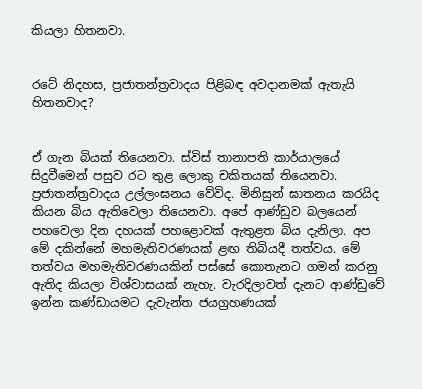කියලා හිතනවා.


රටේ නිදහස, ප්‍රජාතන්ත්‍රවාදය පිළිබඳ අවදානමක් ඇතැයි හිතනවාද?


ඒ ගැන බියක් තියෙනවා. ස්විස් තානාපති කාර්යාලයේ සිදුවීමෙන් පසුව රට තුළ ලොකු චකිතයක් තියෙනවා. ප්‍රජාතන්ත්‍රවාදය උල්ලංඝනය වේවිද. මිනිසුන් ඝාතනය කරයිද කියන බිය ඇතිවෙලා තියෙනවා. අපේ ආණ්ඩුව බලයෙන් පහවෙලා දින දහයක් පහළොවක් ඇතුළත බිය දැනිලා. අප මේ දකින්නේ මහමැතිවරණයක් ළඟ තිබියදී තත්වය. මේ තත්වය මහමැතිවරණයකින් පස්සේ කොතැනට ගමන් කරනු ඇතිද කියලා විශ්වාසයක් නැහැ. වැරදිලාවත් දැනට ආණ්ඩුවේ ඉන්න කණ්ඩායමට දැවැන්ත ජයග්‍රහණයක්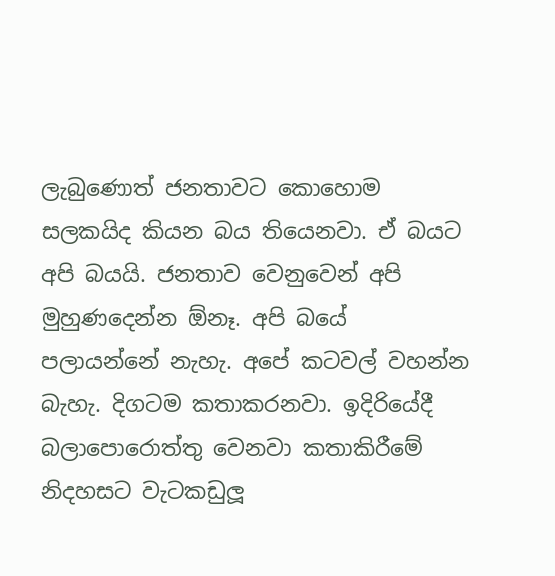ලැබුණොත් ජනතාවට කොහොම සලකයිද කියන බය තියෙනවා. ඒ බයට අපි බයයි. ජනතාව වෙනුවෙන් අපි මුහුණදෙන්න ඕනෑ. අපි බයේ පලායන්නේ නැහැ. අපේ කටවල් වහන්න බැහැ. දිගටම කතාකරනවා. ඉදිරියේදී බලාපොරොත්තු වෙනවා කතාකිරීමේ නිදහසට වැටකඩුලූ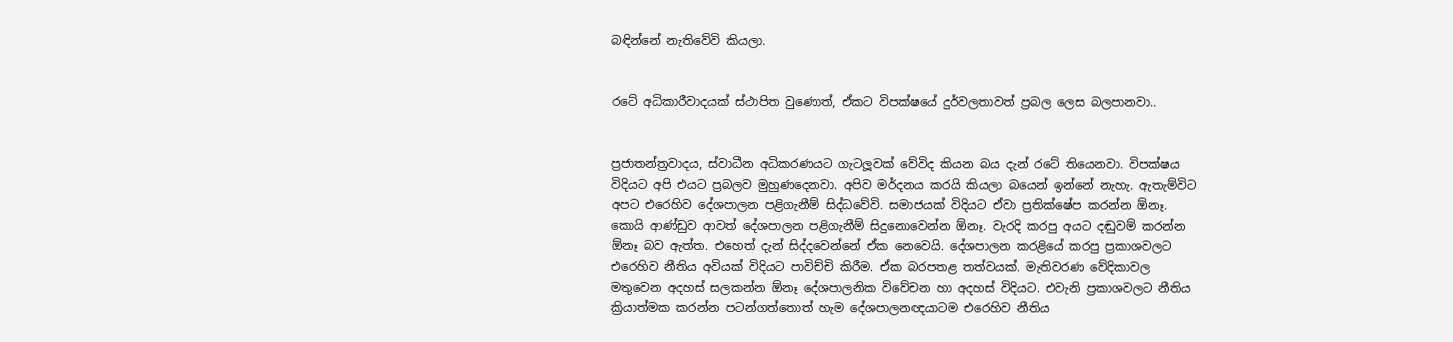බඳින්නේ නැතිවේවි කියලා.


රටේ අධිකාරීවාදයක් ස්ථාපිත වුණොත්, ඒකට විපක්ෂයේ දුර්වලතාවත් ප්‍රබල ලෙස බලපානවා..


ප්‍රජාතන්ත්‍රවාදය, ස්වාධීන අධිකරණයට ගැටලූවක් වේවිද කියන බය දැන් රටේ තියෙනවා. විපක්ෂය විදියට අපි එයට ප්‍රබලව මුහුණදෙනවා. අපිව මර්දනය කරයි කියලා බයෙන් ඉන්නේ නැහැ. ඇතැම්විට අපට එරෙහිව දේශපාලන පළිගැනීම් සිද්ධවේවි. සමාජයක් විදියට ඒවා ප්‍රතික්ෂේප කරන්න ඕනෑ. කොයි ආණ්ඩුව ආවත් දේශපාලන පළිගැනීම් සිදුනොවෙන්න ඕනෑ. වැරදි කරපු අයට දඬුවම් කරන්න ඕනෑ බව ඇත්ත. එහෙත් දැන් සිද්දවෙන්නේ ඒක නෙවෙයි. දේශපාලන කරළියේ කරපු ප්‍රකාශවලට එරෙහිව නීතිය අවියක් විදියට පාවිච්චි කිරීම. ඒක බරපතළ තත්වයක්. මැතිවරණ වේදිකාවල මතුවෙන අදහස් සලකන්න ඕනෑ දේශපාලනික විවේචන හා අදහස් විදියට. එවැනි ප්‍රකාශවලට නීතිය ක්‍රියාත්මක කරන්න පටන්ගත්තොත් හැම දේශපාලනඥයාටම එරෙහිව නීතිය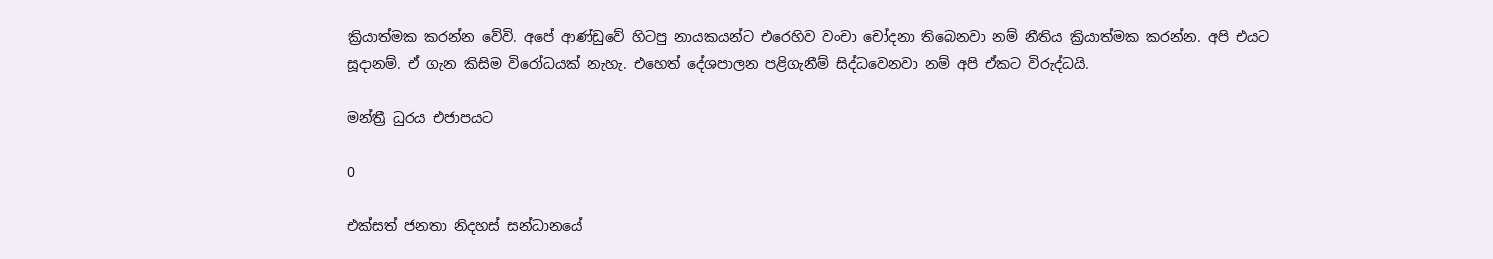ක්‍රියාත්මක කරන්න වේවි. අපේ ආණ්ඩුවේ හිටපු නායකයන්ට එරෙහිව වංචා චෝදනා තිබෙනවා නම් නීතිය ක්‍රියාත්මක කරන්න. අපි එයට සූදානම්. ඒ ගැන කිසිම විරෝධයක් නැහැ. එහෙත් දේශපාලන පළිගැනීම් සිද්ධවෙනවා නම් අපි ඒකට විරුද්ධයි.

මන්ත්‍රී ධුරය එජාපයට

0

එක්සත් ජනතා නිදහස් සන්ධානයේ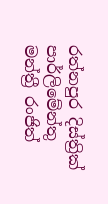රත්නපුර දිස්ත්‍රික් පාර්ලිමේන්තු මන්ත්‍රී රංජිත්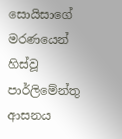සොයිසාගේ මරණයෙන් හිස්වූ පාර්ලිමේන්තු ආසනය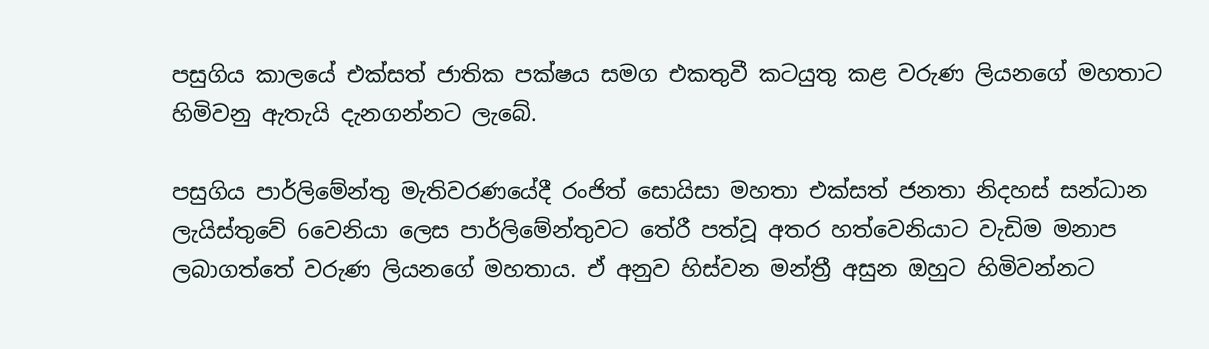පසුගිය කාලයේ එක්සත් ජාතික පක්ෂය සමග එකතුවී කටයුතු කළ වරුණ ලියනගේ මහතාට හිමිවනු ඇතැයි දැනගන්නට ලැබේ.

පසුගිය පාර්ලිමේන්තු මැතිවරණයේදී රංජිත් සොයිසා මහතා එක්සත් ජනතා නිදහස් සන්ධාන ලැයිස්තුවේ 6වෙනියා ලෙස පාර්ලිමේන්තුවට තේරී පත්වූ අතර හත්වෙනියාට වැඩිම මනාප ලබාගත්තේ වරුණ ලියනගේ මහතාය. ඒ අනුව හිස්වන මන්ත්‍රී අසුන ඔහුට හිමිවන්නට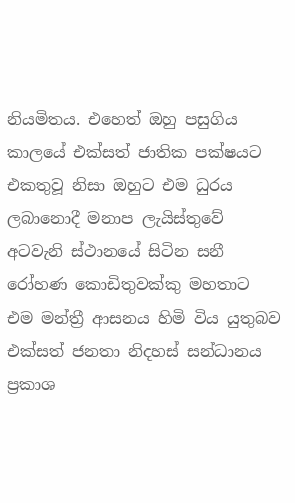නියමිතය. එහෙත් ඔහු පසුගිය කාලයේ එක්සත් ජාතික පක්ෂයට එකතුවූ නිසා ඔහුට එම ධුරය ලබානොදී මනාප ලැයිස්තුවේ අටවැනි ස්ථානයේ සිටින සනී රෝහණ කොඩිතුවක්කු මහතාට එම මන්ත්‍රී ආසනය හිමි විය යුතුබව එක්සත් ජනතා නිදහස් සන්ධානය ප්‍රකාශ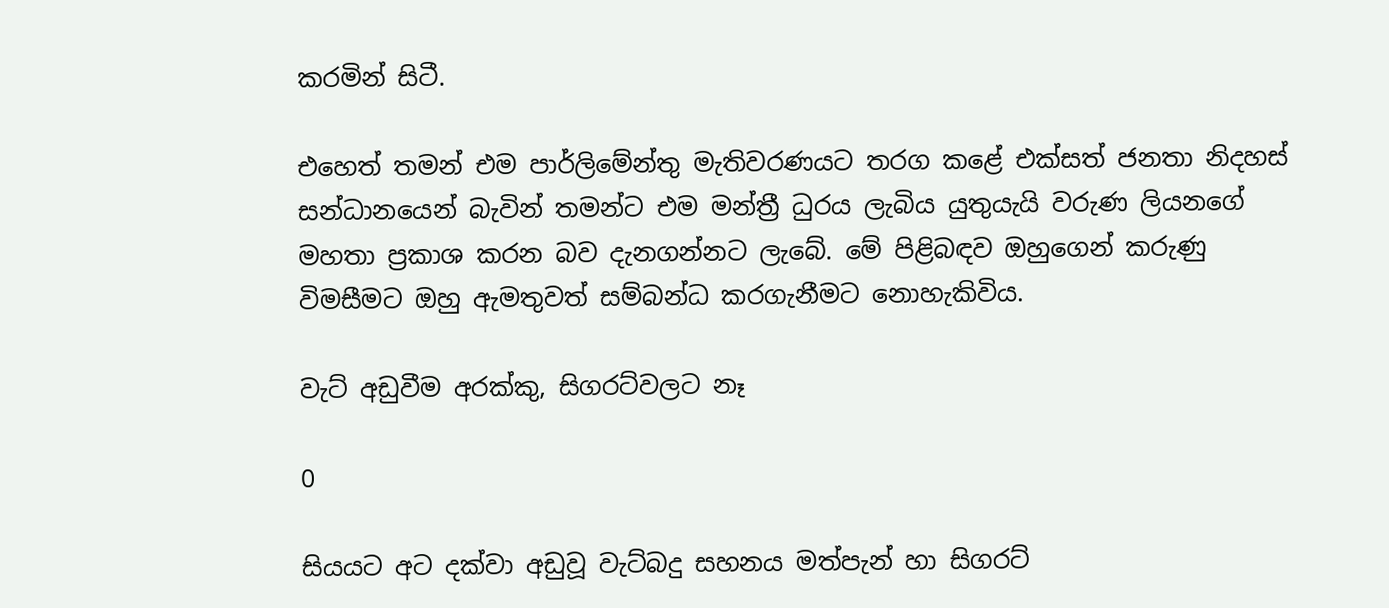කරමින් සිටී.

එහෙත් තමන් එම පාර්ලිමේන්තු මැතිවරණයට තරග කළේ එක්සත් ජනතා නිදහස් සන්ධානයෙන් බැවින් තමන්ට එම මන්ත්‍රී ධුරය ලැබිය යුතුයැයි වරුණ ලියනගේ මහතා ප්‍රකාශ කරන බව දැනගන්නට ලැබේ. මේ පිළිබඳව ඔහුගෙන් කරුණු විමසීමට ඔහු ඇමතුවත් සම්බන්ධ කරගැනීමට නොහැකිවිය.

වැට් අඩුවීම අරක්කු, සිගරට්වලට නෑ

0

සියයට අට දක්වා අඩුවූ වැට්බදු සහනය මත්පැන් හා සිගරට්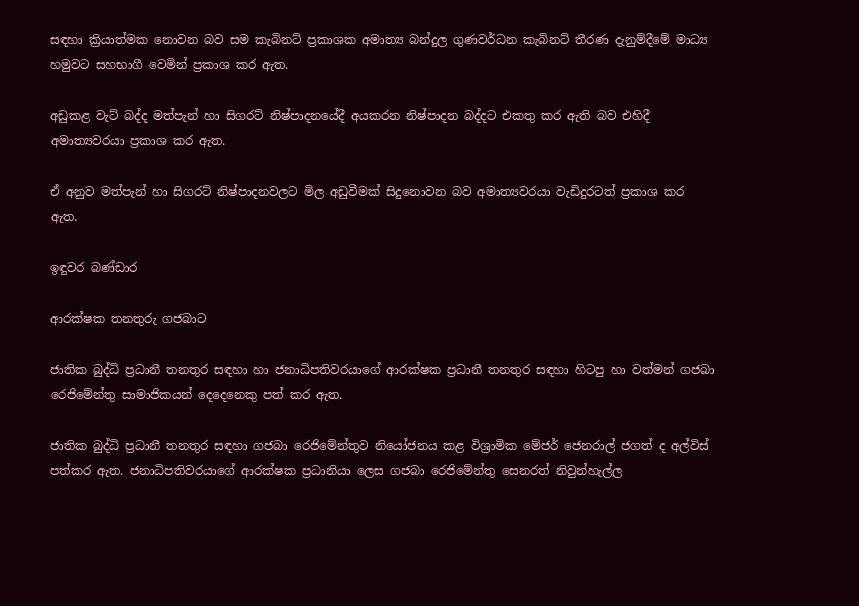සඳහා ක්‍රියාත්මක නොවන බව සම කැබිනට් ප්‍රකාශක අමාත්‍ය බන්දුල ගුණවර්ධන කැබිනට් තීරණ දැනුම්දීමේ මාධ්‍ය හමුවට සහභාගී වෙමින් ප්‍රකාශ කර ඇත.

අඩුකළ වැට් බද්ද මත්පැන් හා සිගරට් නිෂ්පාදනයේදී අයකරන නිෂ්පාදන බද්දට එකතු කර ඇති බව එහිදී අමාත්‍යවරයා ප්‍රකාශ කර ඇත.

ඒ අනුව මත්පැන් හා සිගරට් නිෂ්පාදනවලට මිල අඩුවීමක් සිදුනොවන බව අමාත්‍යවරයා වැඩිදුරටත් ප්‍රකාශ කර ඇත.

ඉඳුවර බණ්ඩාර

ආරක්ෂක තනතුරු ගජබාට

ජාතික බුද්ධි ප්‍රධානී තනතුර සඳහා හා ජනාධිපතිවරයාගේ ආරක්ෂක ප්‍රධානී තනතුර සඳහා හිටපු හා වත්මන් ගජබා රෙජිමේන්තු සාමාජිකයන් දෙදෙනෙකු පත් කර ඇත.

ජාතික බුද්ධි ප්‍රධානී තනතුර සඳහා ගජබා රෙජිමේන්තුව නියෝජනය කළ විශ්‍රාමික මේජර් ජෙනරාල් ජගත් ද අල්විස් පත්කර ඇත. ජනාධිපතිවරයාගේ ආරක්ෂක ප්‍රධානියා ලෙස ගජබා රෙජිමේන්තු සෙනරත් නිවුන්හැල්ල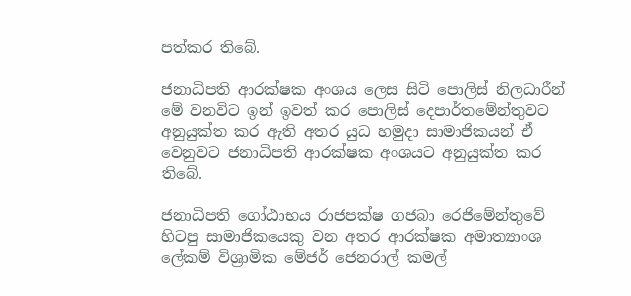පත්කර තිබේ.

ජනාධිපති ආරක්ෂක අංශය ලෙස සිටි පොලිස් නිලධාරීන් මේ වනවිට ඉන් ඉවත් කර පොලිස් දෙපාර්තමේන්තුවට අනුයුක්ත කර ඇති අතර යුධ හමුදා සාමාජිකයන් ඒ වෙනුවට ජනාධිපති ආරක්ෂක අංශයට අනුයුක්ත කර තිබේ.

ජනාධිපති ගෝඨාභය රාජපක්ෂ ගජබා රෙජිමේන්තුවේ හිටපු සාමාජිකයෙකු වන අතර ආරක්ෂක අමාත්‍යාංශ ලේකම් විශ්‍රාමික මේජර් ජෙනරාල් කමල්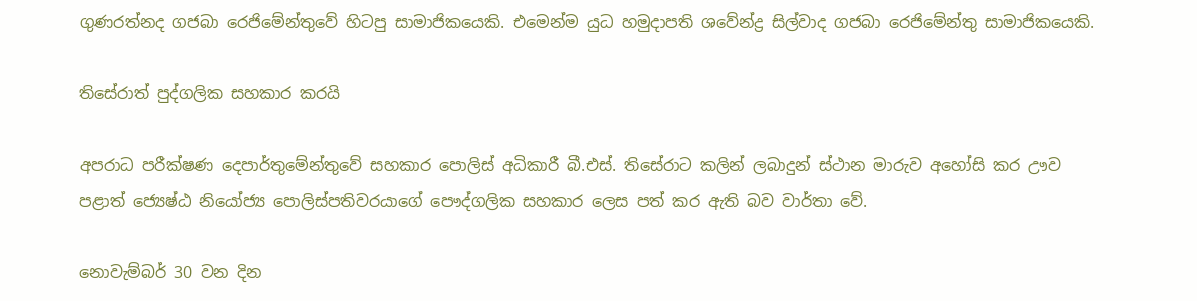ගුණරත්නද ගජබා රෙජිමේන්තුවේ හිටපු සාමාජිකයෙකි. එමෙන්ම යුධ හමුදාපති ශවේන්ද්‍ර සිල්වාද ගජබා රෙජිමේන්තු සාමාජිකයෙකි.

තිසේරාත් පුද්ගලික සහකාර කරයි

අපරාධ පරීක්ෂණ දෙපාර්තුමේන්තුවේ සහකාර පොලිස් අධිකාරී බී.එස්. තිසේරාට කලින් ලබාදුන් ස්ථාන මාරුව අහෝසි කර ඌව පළාත් ජ්‍යෙෂ්ඨ නියෝජ්‍ය පොලිස්පතිවරයාගේ පෞද්ගලික සහකාර ලෙස පත් කර ඇති බව වාර්තා වේ.

නොවැම්බර් 30 වන දින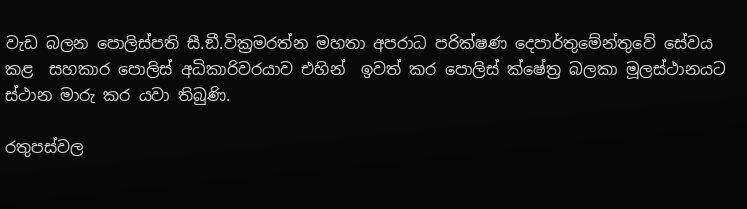වැඩ බලන පොලිස්පති සී.ඞී.වික්‍රමරත්න මහතා අපරාධ පරික්ෂණ දෙපාර්තුමේන්තුවේ සේවය කළ  සහකාර පොලිස් අධිකාරිවරයාව එහින්  ඉවත් කර පොලිස් ක්ෂේත්‍ර බලකා මූලස්ථානයට ස්ථාන මාරු කර යවා තිබුණි.

රතුපස්වල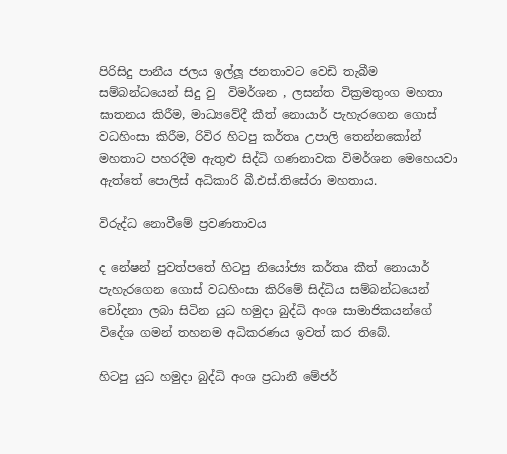පිරිසිදු පානීය ජලය ඉල්ලූ ජනතාවට වෙඩි තැබීම සම්බන්ධයෙන් සිදු වු  විමර්ශන , ලසන්ත වික්‍රමතුංග මහතා ඝාතනය කිරීම, මාධ්‍යවේදී කීත් නොයාර් පැහැරගෙන ගොස් වධහිංසා කිරීම, රිවිර හිටපු කර්තෘ උපාලි තෙන්නකෝන් මහතාට පහරදීම ඇතුළු සිද්ධි ගණනාවක විමර්ශන මෙහෙයවා ඇත්තේ පොලිස් අධිකාරි බී.එස්.තිසේරා මහතාය.

විරුද්ධ නොවීමේ ප්‍රවණතාවය

ද නේෂන් පුවත්පතේ හිටපු නියෝජ්‍ය කර්තෘ කීත් නොයාර් පැහැරගෙන ගොස් වධහිංසා කිරිමේ සිද්ධිය සම්බන්ධයෙන් චෝදනා ලබා සිටින යුධ හමුදා බුද්ධි අංශ සාමාජිකයන්ගේ විදේශ ගමන් තහනම අධිකරණය ඉවත් කර තිබේ.

හිටපු යුධ හමුදා බුද්ධි අංශ ප්‍රධානී මේජර්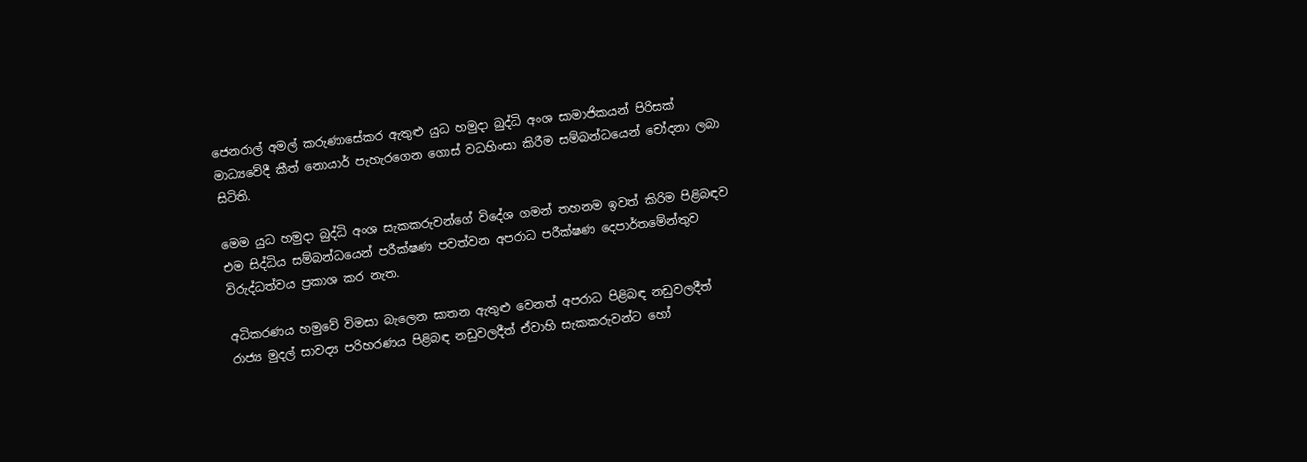ජෙනරාල් අමල් කරුණාසේකර ඇතුළු යුධ හමුදා බුද්ධි අංශ සාමාජිකයන් පිරිසක් මාධ්‍යවේදී කීත් නොයාර් පැහැරගෙන ගොස් වධහිංසා කිරීම සම්බන්ධයෙන් චෝදනා ලබා සිටිති.

මෙම යුධ හමුදා බුද්ධි අංශ සැකකරුවන්ගේ විදේශ ගමන් තහනම ඉවත් කිරිම පිළිබඳව එම සිද්ධිය සම්බන්ධයෙන් පරීක්ෂණ පවත්වන අපරාධ පරීක්ෂණ දෙපාර්තමේන්තුව විරුද්ධත්වය ප්‍රකාශ කර නැත.

අධිකරණය හමුවේ විමසා බැලෙන ඝාතන ඇතුළු වෙනත් අපරාධ පිළිබඳ නඩුවලදීත් රාජ්‍ය මුදල් සාවද්‍ය පරිහරණය පිළිබඳ නඩුවලදීත් ඒවාහි සැකකරුවන්ට හෝ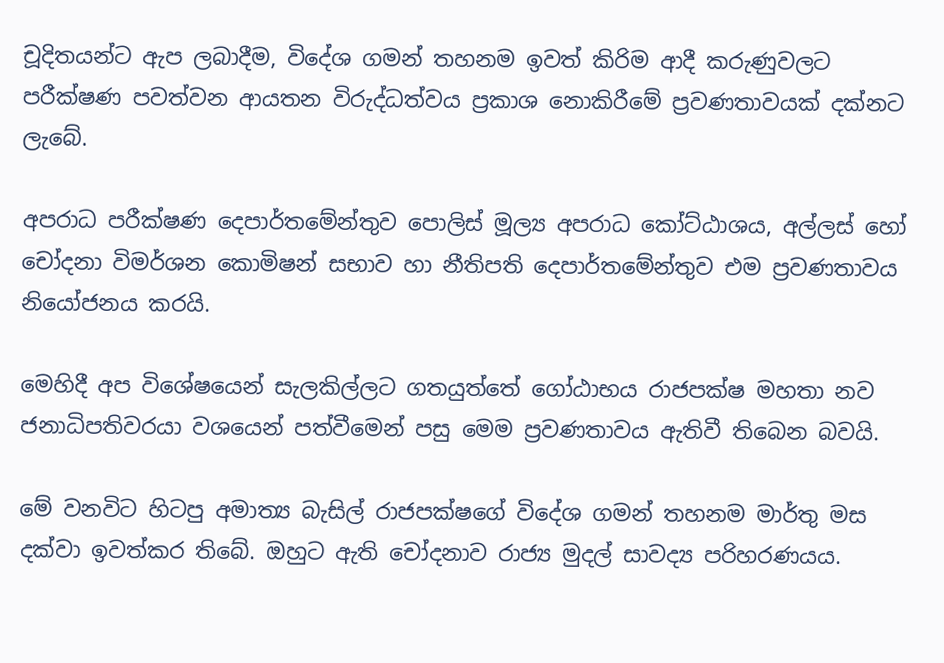චූදිතයන්ට ඇප ලබාදීම, විදේශ ගමන් තහනම ඉවත් කිරිම ආදී කරුණුවලට පරීක්ෂණ පවත්වන ආයතන විරුද්ධත්වය ප්‍රකාශ නොකිරීමේ ප්‍රවණතාවයක් දක්නට ලැබේ.

අපරාධ පරීක්ෂණ දෙපාර්තමේන්තුව පොලිස් මූල්‍ය අපරාධ කෝට්ඨාශය, අල්ලස් හෝ චෝදනා විමර්ශන කොමිෂන් සභාව හා නීතිපති දෙපාර්තමේන්තුව එම ප්‍රවණතාවය නියෝජනය කරයි.

මෙහිදී අප විශේෂයෙන් සැලකිල්ලට ගතයුත්තේ ගෝඨාභය රාජපක්ෂ මහතා නව ජනාධිපතිවරයා වශයෙන් පත්වීමෙන් පසු මෙම ප්‍රවණතාවය ඇතිවී තිබෙන බවයි.

මේ වනවිට හිටපු අමාත්‍ය බැසිල් රාජපක්ෂගේ විදේශ ගමන් තහනම මාර්තු මස දක්වා ඉවත්කර තිබේ. ඔහුට ඇති චෝදනාව රාජ්‍ය මුදල් සාවද්‍ය පරිහරණයය.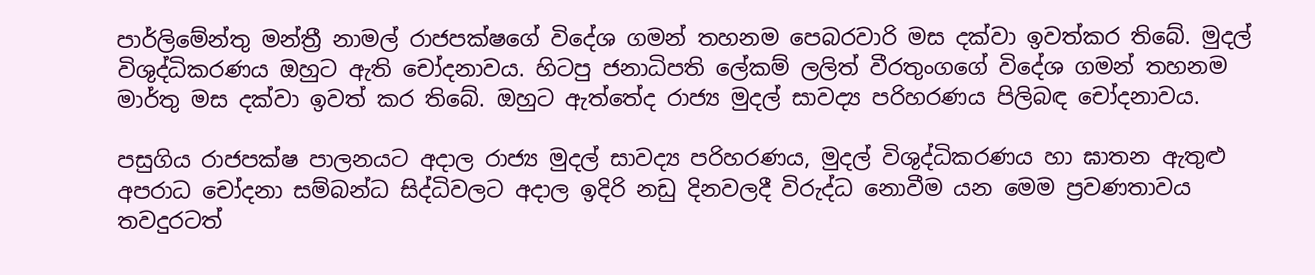පාර්ලිමේන්තු මන්ත්‍රී නාමල් රාජපක්ෂගේ විදේශ ගමන් තහනම පෙබරවාරි මස දක්වා ඉවත්කර තිබේ. මුදල් විශුද්ධිකරණය ඔහුට ඇති චෝදනාවය. හිටපු ජනාධිපති ලේකම් ලලිත් වීරතුංගගේ විදේශ ගමන් තහනම මාර්තු මස දක්වා ඉවත් කර තිබේ. ඔහුට ඇත්තේද රාජ්‍ය මුදල් සාවද්‍ය පරිහරණය පිලිබඳ චෝදනාවය.

පසුගිය රාජපක්ෂ පාලනයට අදාල රාජ්‍ය මුදල් සාවද්‍ය පරිහරණය, මුදල් විශුද්ධිකරණය හා ඝාතන ඇතුළු අපරාධ චෝදනා සම්බන්ධ සිද්ධිවලට අදාල ඉදිරි නඩු දිනවලදී විරුද්ධ නොවීම යන මෙම ප්‍රවණතාවය තවදුරටත්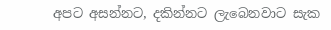අපට අසන්නට, දකින්නට ලැබෙනවාට සැක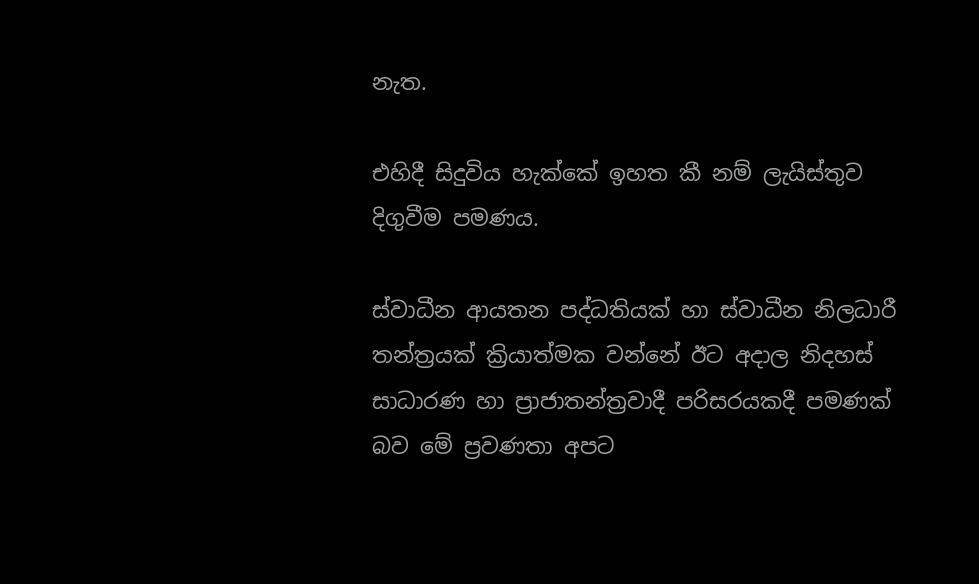නැත.

එහිදී සිදුවිය හැක්කේ ඉහත කී නම් ලැයිස්තුව දිගුවීම පමණය.

ස්වාධීන ආයතන පද්ධතියක් හා ස්වාධීන නිලධාරී තන්ත්‍රයක් ක්‍රියාත්මක වන්නේ ඊට අදාල නිදහස් සාධාරණ හා ප්‍රාජාතන්ත්‍රවාදී පරිසරයකදී පමණක් බව මේ ප්‍රවණතා අපට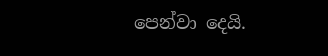පෙන්වා දෙයි.